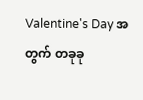Valentine's Day အတွက် တခုခု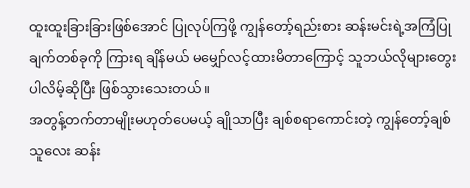ထူးထူးခြားခြားဖြစ်အောင် ပြုလုပ်ကြဖို့ ကျွန်တော့်ရည်းစား ဆန်းမင်းရဲ့အကြံပြုချက်တစ်ခုကို ကြားရ ချိန်မယ် မမျှော်လင့်ထားမိတာကြောင့် သူဘယ်လိုများတွေးပါလိမ့်ဆိုပြီး ဖြစ်သွားသေးတယ်။
အတွန့်တက်တာမျိုးမဟုတ်ပေမယ့် ချိုသာပြီး ချစ်စရာကောင်းတဲ့ ကျွန်တော့်ချစ်သူလေး ဆန်း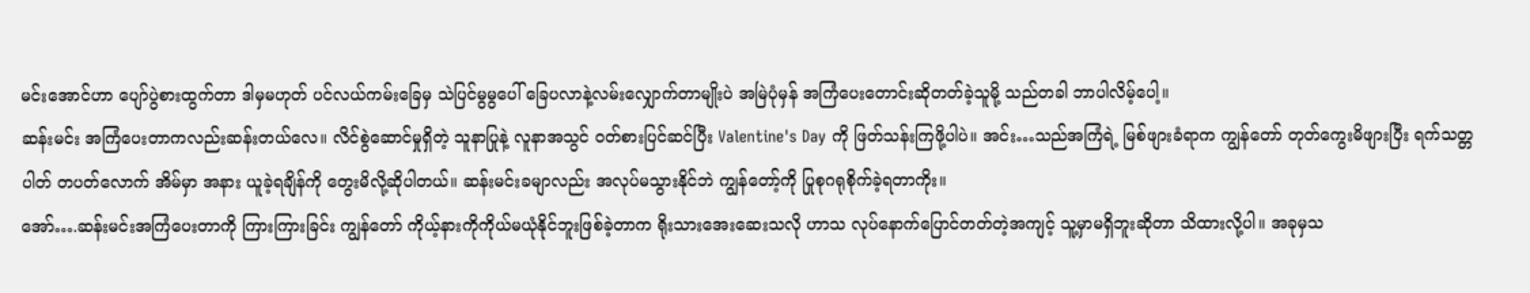မင်းအောင်ဟာ ပျော်ပွဲစားထွက်တာ ဒါမှမဟုတ် ပင်လယ်ကမ်းခြေမှ သဲပြင်မွမွပေါ် ခြေပလာနဲ့လမ်းလျှောက်တာမျိုးပဲ အမြဲပုံမှန် အကြံပေးတောင်းဆိုတတ်ခဲ့သူမို့ သည်တခါ ဘာပါလိမ့်ပေါ့။
ဆန်းမင်း အကြံပေးတာကလည်းဆန်းတယ်လေ။ လိင်စွဲဆောင်မှုရှိတဲ့ သူနာပြုနဲ့ လူနာအသွင် ဝတ်စားပြင်ဆင်ပြီး Valentine's Day ကို ဖြတ်သန်းကြဖို့ပါပဲ။ အင်း…သည်အကြံရဲ့ မြစ်ဖျားခံရာက ကျွန်တော် တုတ်ကွေးမိဖျားပြီး ရက်သတ္တပါတ် တပတ်လောက် အိမ်မှာ အနား ယူခဲ့ရချိန်ကို တွေးမိလို့ဆိုပါတယ်။ ဆန်းမင်းခမျာလည်း အလုပ်မသွားနိုင်ဘဲ ကျွန်တော့်ကို ပြုစုဂရုစိုက်ခဲ့ရတာကိုး။
အော်….ဆန်းမင်းအကြံပေးတာကို ကြားကြားခြင်း ကျွန်တော် ကိုယ့်နားကိုကိုယ်မယုံနိုင်ဘူးဖြစ်ခဲ့တာက ရိုးသားအေးဆေးသလို ဟာသ လုပ်နောက်ပြောင်တတ်တဲ့အကျင့် သူ့မှာမရှိဘူးဆိုတာ သိထားလို့ပါ။ အခုမှသ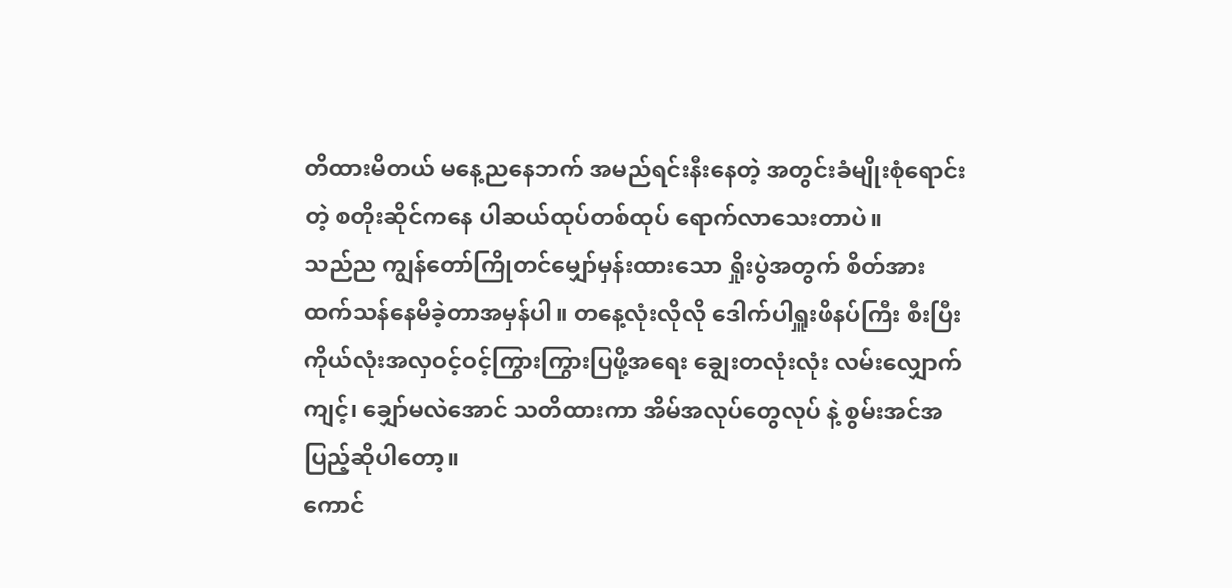တိထားမိတယ် မနေ့ညနေဘက် အမည်ရင်းနီးနေတဲ့ အတွင်းခံမျိုးစုံရောင်းတဲ့ စတိုးဆိုင်ကနေ ပါဆယ်ထုပ်တစ်ထုပ် ရောက်လာသေးတာပဲ။
သည်ည ကျွန်တော်ကြိုတင်မျှော်မှန်းထားသော ရှိုးပွဲအတွက် စိတ်အားထက်သန်နေမိခဲ့တာအမှန်ပါ။ တနေ့လုံးလိုလို ဒေါက်ပါရှူးဖိနပ်ကြီး စီးပြီး ကိုယ်လုံးအလှဝင့်ဝင့်ကြွားကြွားပြဖို့အရေး ချွေးတလုံးလုံး လမ်းလျှောက်ကျင့်၊ ချှော်မလဲအောင် သတိထားကာ အိမ်အလုပ်တွေလုပ် နဲ့ စွမ်းအင်အပြည့်ဆိုပါတော့။
ကောင်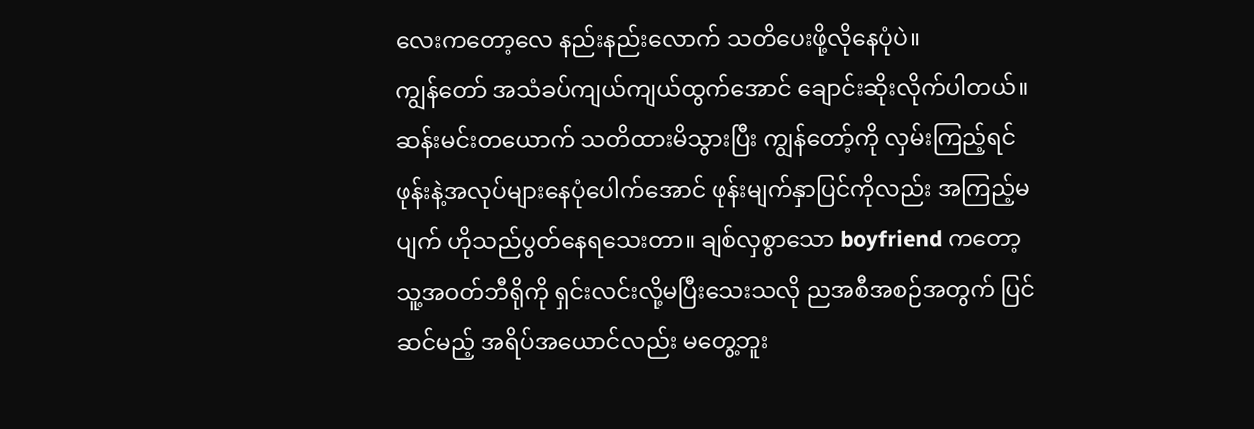လေးကတော့လေ နည်းနည်းလောက် သတိပေးဖို့လိုနေပုံပဲ။
ကျွန်တော် အသံခပ်ကျယ်ကျယ်ထွက်အောင် ချောင်းဆိုးလိုက်ပါတယ်။ ဆန်းမင်းတယောက် သတိထားမိသွားပြီး ကျွန်တော့်ကို လှမ်းကြည့်ရင် ဖုန်းနဲ့အလုပ်များနေပုံပေါက်အောင် ဖုန်းမျက်နှာပြင်ကိုလည်း အကြည့်မပျက် ဟိုသည်ပွတ်နေရသေးတာ။ ချစ်လှစွာသော boyfriend ကတော့ သူ့အဝတ်ဘီရိုကို ရှင်းလင်းလို့မပြီးသေးသလို ညအစီအစဉ်အတွက် ပြင်ဆင်မည့် အရိပ်အယောင်လည်း မတွေ့ဘူး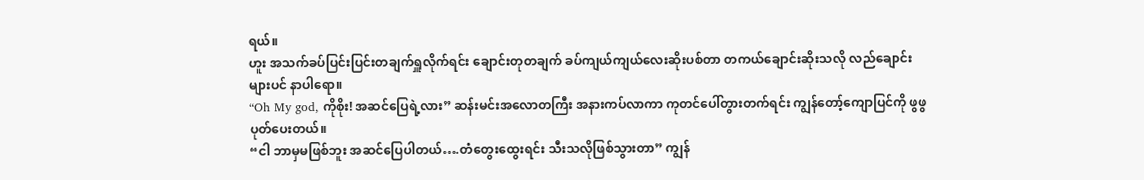ရယ်။
ဟူး အသက်ခပ်ပြင်းပြင်းတချက်ရှူလိုက်ရင်း ချောင်းတုတချက် ခပ်ကျယ်ကျယ်လေးဆိုးပစ်တာ တကယ်ချောင်းဆိုးသလို လည်ချောင်း များပင် နာပါရော။
“Oh My god, ကိုစိုး! အဆင်ပြေရဲ့လား” ဆန်းမင်းအလောတကြီး အနားကပ်လာကာ ကုတင်ပေါ်တွားတက်ရင်း ကျွန်တော့်ကျောပြင်ကို ဖွဖွပုတ်ပေးတယ်။
“ငါ ဘာမှမဖြစ်ဘူး အဆင်ပြေပါတယ်….တံတွေးထွေးရင်း သီးသလိုဖြစ်သွားတာ” ကျွန်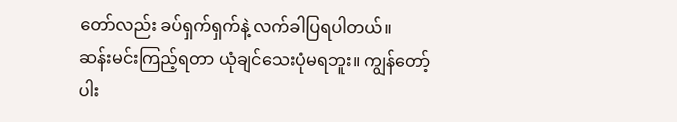တော်လည်း ခပ်ရှက်ရှက်နဲ့ လက်ခါပြရပါတယ်။
ဆန်းမင်းကြည့်ရတာ ယုံချင်သေးပုံမရဘူး။ ကျွန်တော့်ပါး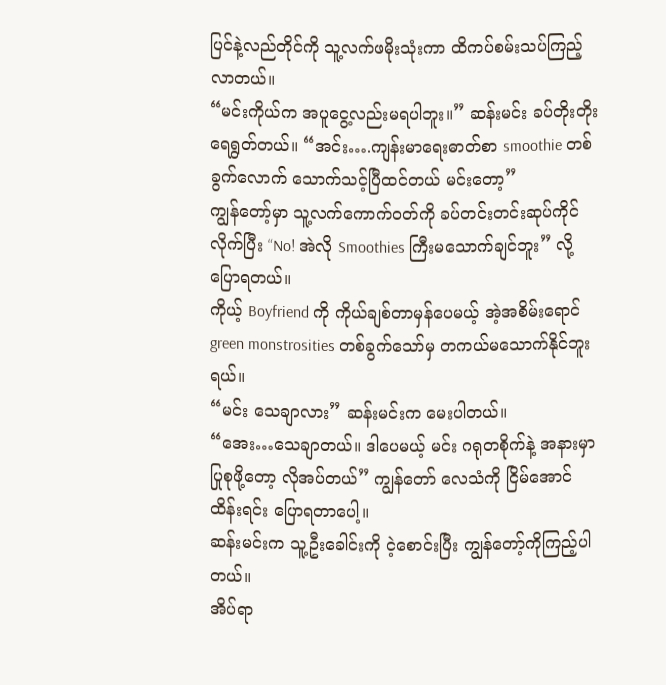ပြင်နဲ့လည်တိုင်ကို သူ့လက်ဖမိုးသုံးကာ ထိကပ်စမ်းသပ်ကြည့်လာတယ်။
“မင်းကိုယ်က အပူငွေ့လည်းမရပါဘူး။” ဆန်းမင်း ခပ်တိုးတိုးရေရွတ်တယ်။ “အင်း….ကျန်းမာရေးဓာတ်စာ smoothie တစ်ခွက်လောက် သောက်သင့်ပြီထင်တယ် မင်းတော့”
ကျွန်တော့်မှာ သူ့လက်ကောက်ဝတ်ကို ခပ်တင်းတင်းဆုပ်ကိုင်လိုက်ပြီး “No! အဲလို Smoothies ကြီးမသောက်ချင်ဘူး” လို့ပြောရတယ်။
ကိုယ့် Boyfriend ကို ကိုယ်ချစ်တာမှန်ပေမယ့် အဲ့အစိမ်းရောင် green monstrosities တစ်ခွက်သော်မှ တကယ်မသောက်နိုင်ဘူးရယ်။
“မင်း သေချာလား” ဆန်းမင်းက မေးပါတယ်။
“အေး…သေချာတယ်။ ဒါပေမယ့် မင်း ဂရုတစိုက်နဲ့ အနားမှာပြုစုဖို့တော့ လိုအပ်တယ်” ကျွန်တော် လေသံကို ငြိမ်အောင်ထိန်းရင်း ပြောရတာပေါ့။
ဆန်းမင်းက သူ့ဦးခေါင်းကို ငဲ့စောင်းပြီး ကျွန်တော့်ကိုကြည့်ပါတယ်။
အိပ်ရာ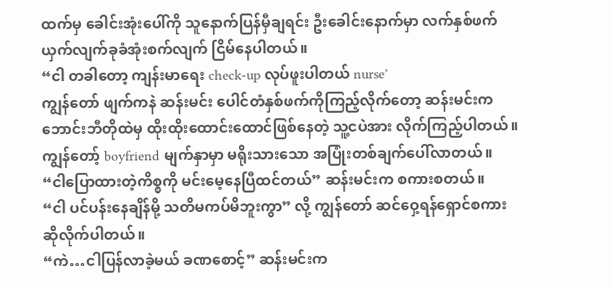ထက်မှ ခေါင်းအုံးပေါ်ကို သူနောက်ပြန်မှီချရင်း ဦးခေါင်းနောက်မှာ လက်နှစ်ဖက်ယှက်လျက်ခုခံအုံးစက်လျက် ငြိမ်နေပါတယ်။
“ငါ တခါတော့ ကျန်းမာရေး check-up လုပ်ဖူးပါတယ် nurse’
ကျွန်တော် ဖျက်ကနဲ ဆန်းမင်း ပေါင်တံနှစ်ဖက်ကိုကြည့်လိုက်တော့ ဆန်းမင်းက ဘောင်းဘီတိုထဲမှ ထိုးထိုးထောင်းထောင်ဖြစ်နေတဲ့ သူ့ငပဲအား လိုက်ကြည့်ပါတယ်။ ကျွန်တော့် boyfriend မျက်နှာမှာ မရိုးသားသော အပြုံးတစ်ချက်ပေါ်လာတယ်။
“ငါပြောထားတဲ့ကိစ္စကို မင်းမေ့နေပြီထင်တယ်” ဆန်းမင်းက စကားစတယ်။
“ငါ ပင်ပန်းနေချိန်မို့ သတိမကပ်မိဘူးကွာ” လို့ ကျွန်တော် ဆင်ဝှေ့ရန်ရှောင်စကားဆိုလိုက်ပါတယ်။
“ကဲ…ငါပြန်လာခဲ့မယ် ခဏစောင့်” ဆန်းမင်းက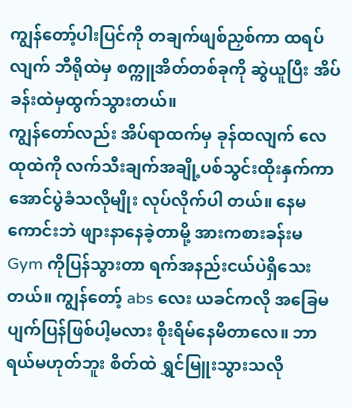ကျွန်တော့်ပါးပြင်ကို တချက်ဖျစ်ညှစ်ကာ ထရပ်လျက် ဘီရိုထဲမှ စက္ကူအိတ်တစ်ခုကို ဆွဲယူပြီး အိပ်ခန်းထဲမှထွက်သွားတယ်။
ကျွန်တော်လည်း အိပ်ရာထက်မှ ခုန်ထလျက် လေထုထဲကို လက်သီးချက်အချို့ပစ်သွင်းထိုးနှက်ကာ အောင်ပွဲခံသလိုမျိုး လုပ်လိုက်ပါ တယ်။ နေမကောင်းဘဲ ဖျားနာနေခဲ့တာမို့ အားကစားခန်းမ Gym ကိုပြန်သွားတာ ရက်အနည်းငယ်ပဲရှိသေးတယ်။ ကျွန်တော့် abs လေး ယခင်ကလို အခြေမပျက်ပြန်ဖြစ်ပါ့မလား စိုးရိမ်နေမိတာလေ။ ဘာရယ်မဟုတ်ဘူး စိတ်ထဲ ရွှင်မြူးသွားသလို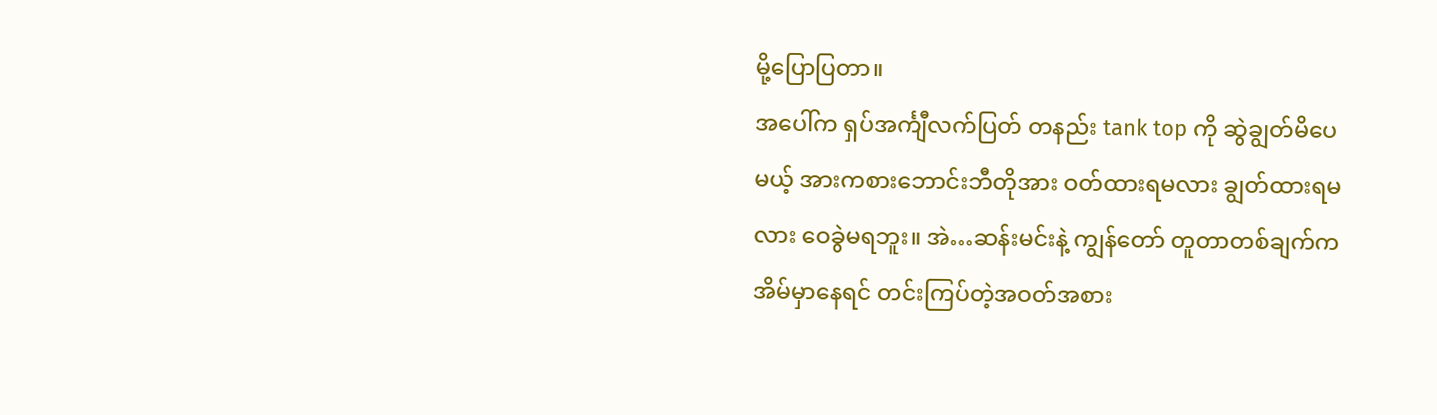မို့ပြောပြတာ။
အပေါ်က ရှပ်အင်္ကျီလက်ပြတ် တနည်း tank top ကို ဆွဲချွတ်မိပေမယ့် အားကစားဘောင်းဘီတိုအား ဝတ်ထားရမလား ချွတ်ထားရမ လား ဝေခွဲမရဘူး။ အဲ…ဆန်းမင်းနဲ့ ကျွန်တော် တူတာတစ်ချက်က အိမ်မှာနေရင် တင်းကြပ်တဲ့အဝတ်အစား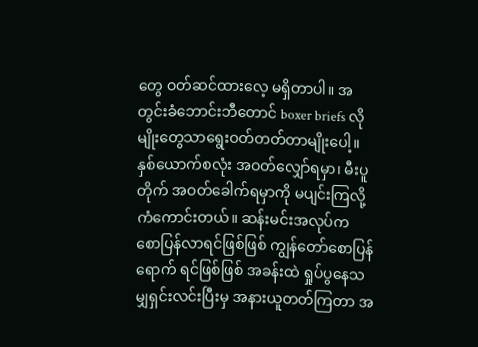တွေ ဝတ်ဆင်ထားလေ့ မရှိတာပါ။ အတွင်းခံဘောင်းဘီတောင် boxer briefs လိုမျိုးတွေသာရွေးဝတ်တတ်တာမျိုးပေါ့။ နှစ်ယောက်စလုံး အဝတ်လျှော်ရမှာ၊ မီးပူတိုက် အဝတ်ခေါက်ရမှာကို မပျင်းကြလို့ ကံကောင်းတယ်။ ဆန်းမင်းအလုပ်က စောပြန်လာရင်ဖြစ်ဖြစ် ကျွန်တော်စောပြန်ရောက် ရင်ဖြစ်ဖြစ် အခန်းထဲ ရှုပ်ပွနေသမျှရှင်းလင်းပြီးမှ အနားယူတတ်ကြတာ အ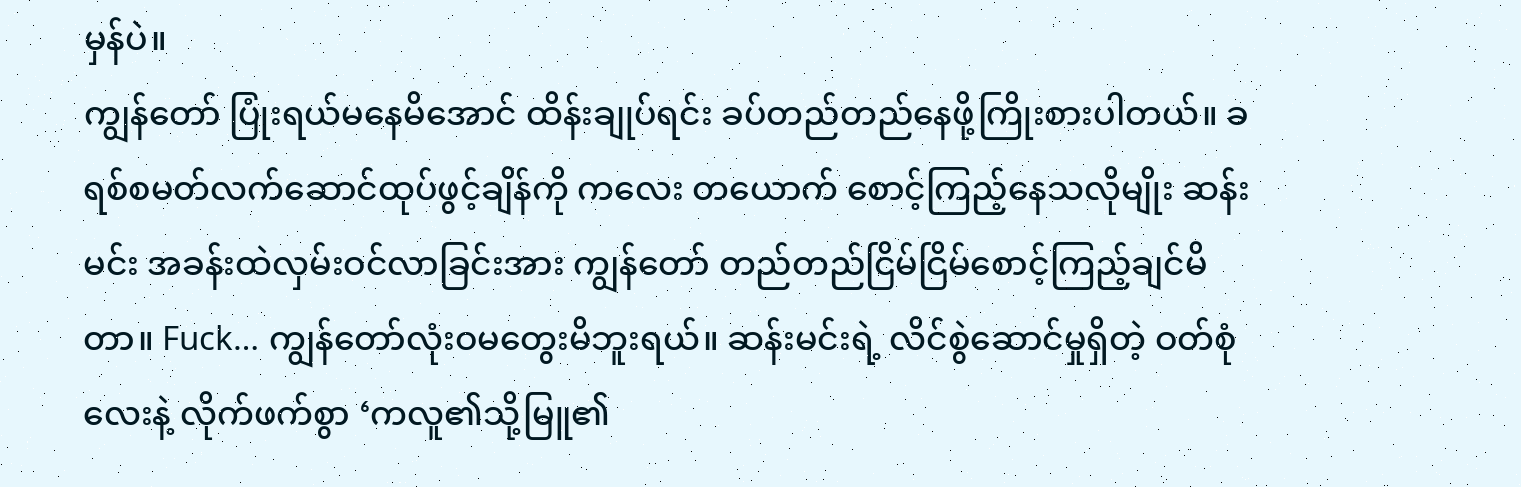မှန်ပဲ။
ကျွန်တော် ပြုံးရယ်မနေမိအောင် ထိန်းချုပ်ရင်း ခပ်တည်တည်နေဖို့ကြိုးစားပါတယ်။ ခရစ်စမတ်လက်ဆောင်ထုပ်ဖွင့်ချိန်ကို ကလေး တယောက် စောင့်ကြည့်နေသလိုမျိုး ဆန်းမင်း အခန်းထဲလှမ်းဝင်လာခြင်းအား ကျွန်တော် တည်တည်ငြိမ်ငြိမ်စောင့်ကြည့်ချင်မိတာ။ Fuck… ကျွန်တော်လုံးဝမတွေးမိဘူးရယ်။ ဆန်းမင်းရဲ့ လိင်စွဲဆောင်မှုရှိတဲ့ ဝတ်စုံလေးနဲ့ လိုက်ဖက်စွာ ‘ကလူ၏သို့မြူ၏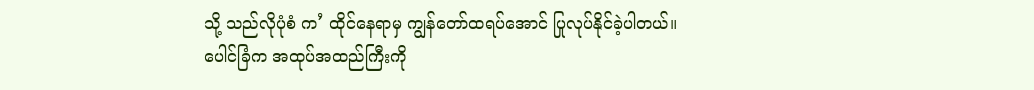သို့ သည်လိုပုံစံ က’ ထိုင်နေရာမှ ကျွန်တော်ထရပ်အောင် ပြုလုပ်နိုင်ခဲ့ပါတယ်။
ပေါင်ခြံက အထုပ်အထည်ကြီးကို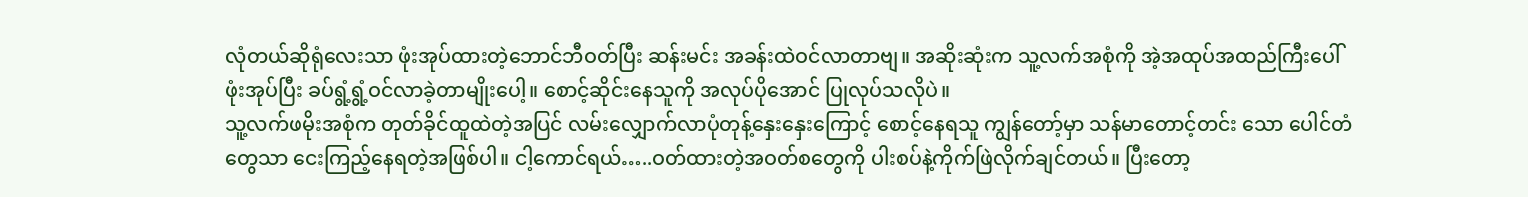လုံတယ်ဆိုရုံလေးသာ ဖုံးအုပ်ထားတဲ့ဘောင်ဘီဝတ်ပြီး ဆန်းမင်း အခန်းထဲဝင်လာတာဗျ။ အဆိုးဆုံးက သူ့လက်အစုံကို အဲ့အထုပ်အထည်ကြီးပေါ် ဖုံးအုပ်ပြီး ခပ်ရွံ့ရွံ့ဝင်လာခဲ့တာမျိုးပေါ့။ စောင့်ဆိုင်းနေသူကို အလုပ်ပိုအောင် ပြုလုပ်သလိုပဲ။
သူ့လက်ဖမိုးအစုံက တုတ်ခိုင်ထူထဲတဲ့အပြင် လမ်းလျှောက်လာပုံတုန့်နှေးနှေးကြောင့် စောင့်နေရသူ ကျွန်တော့်မှာ သန်မာတောင့်တင်း သော ပေါင်တံတွေသာ ငေးကြည့်နေရတဲ့အဖြစ်ပါ။ ငါ့ကောင်ရယ်…..ဝတ်ထားတဲ့အဝတ်စတွေကို ပါးစပ်နဲ့ကိုက်ဖြဲလိုက်ချင်တယ်။ ပြီးတော့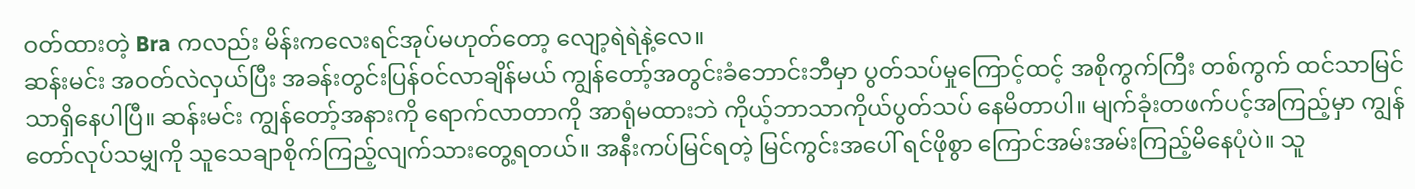ဝတ်ထားတဲ့ Bra ကလည်း မိန်းကလေးရင်အုပ်မဟုတ်တော့ လျော့ရဲရဲနဲ့လေ။
ဆန်းမင်း အဝတ်လဲလှယ်ပြီး အခန်းတွင်းပြန်ဝင်လာချိန်မယ် ကျွန်တော့်အတွင်းခံဘောင်းဘီမှာ ပွတ်သပ်မှုကြောင့်ထင့် အစိုကွက်ကြီး တစ်ကွက် ထင်သာမြင်သာရှိနေပါပြီ။ ဆန်းမင်း ကျွန်တော့်အနားကို ရောက်လာတာကို အာရုံမထားဘဲ ကိုယ့်ဘာသာကိုယ်ပွတ်သပ် နေမိတာပါ။ မျက်ခုံးတဖက်ပင့်အကြည့်မှာ ကျွန်တော်လုပ်သမျှကို သူသေချာစိုက်ကြည့်လျက်သားတွေ့ရတယ်။ အနီးကပ်မြင်ရတဲ့ မြင်ကွင်းအပေါ် ရင်ဖိုစွာ ကြောင်အမ်းအမ်းကြည့်မိနေပုံပဲ။ သူ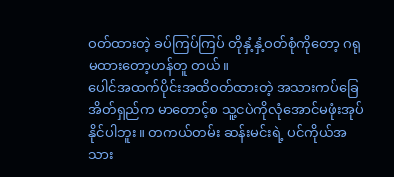ဝတ်ထားတဲ့ ခပ်ကြပ်ကြပ် တိုနှံ့နှံ့ဝတ်စုံကိုတော့ ဂရုမထားတော့ဟန်တူ တယ်။
ပေါင်အထက်ပိုင်းအထိဝတ်ထားတဲ့ အသားကပ်ခြေအိတ်ရှည်က မာတောင့်စ သူ့ငပဲကိုလုံအောင်မဖုံးအုပ်နိုင်ပါဘူး။ တကယ်တမ်း ဆန်းမင်းရဲ့ ပင်ကိုယ်အသား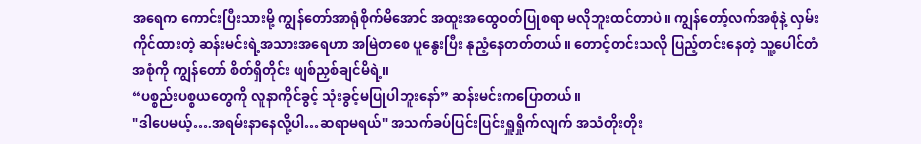အရေက ကောင်းပြီးသားမို့ ကျွန်တော်အာရုံစိုက်မိအောင် အထူးအထွေဝတ်ပြုစရာ မလိုဘူးထင်တာပဲ။ ကျွန်တော့်လက်အစုံနဲ့ လှမ်းကိုင်ထားတဲ့ ဆန်းမင်းရဲ့အသားအရေဟာ အမြဲတစေ ပူနွေးပြီး နုညံ့နေတတ်တယ်။ တောင့်တင်းသလို ပြည့်တင်းနေတဲ့ သူ့ပေါင်တံအစုံကို ကျွန်တော် စိတ်ရှိတိုင်း ဖျစ်ညှစ်ချင်မိရဲ့။
“ပစ္စည်းပစ္စယတွေကို လူနာကိုင်ခွင့် သုံးခွင့်မပြုပါဘူးနော်” ဆန်းမင်းကပြောတယ်။
"ဒါပေမယ့်….အရမ်းနာနေလို့ပါ…ဆရာမရယ်" အသက်ခပ်ပြင်းပြင်းရှူရှိုက်လျက် အသံတိုးတိုး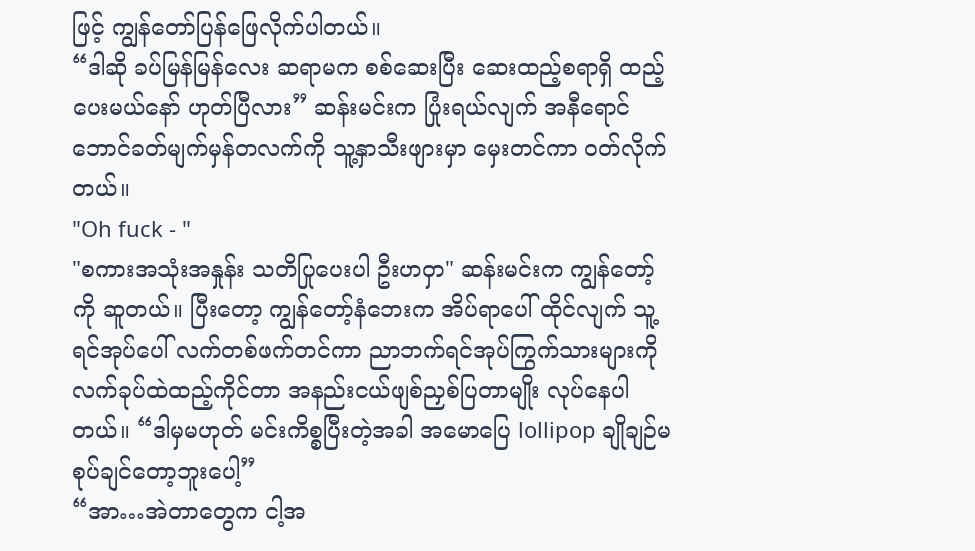ဖြင့် ကျွန်တော်ပြန်ဖြေလိုက်ပါတယ်။
“ဒါဆို ခပ်မြန်မြန်လေး ဆရာမက စစ်ဆေးပြီး ဆေးထည့်စရာရှိ ထည့်ပေးမယ်နော် ဟုတ်ပြီလား” ဆန်းမင်းက ပြုံးရယ်လျက် အနီရောင် ဘောင်ခတ်မျက်မှန်တလက်ကို သူ့နှာသီးဖျားမှာ မှေးတင်ကာ ဝတ်လိုက်တယ်။
"Oh fuck - "
"စကားအသုံးအနှုန်း သတိပြုပေးပါ ဦးဟဝှာ" ဆန်းမင်းက ကျွန်တော့်ကို ဆူတယ်။ ပြီးတော့ ကျွန်တော့်နံဘေးက အိပ်ရာပေါ် ထိုင်လျက် သူ့ရင်အုပ်ပေါ် လက်တစ်ဖက်တင်ကာ ညာဘက်ရင်အုပ်ကြွက်သားများကို လက်ခုပ်ထဲထည့်ကိုင်တာ အနည်းငယ်ဖျစ်ညှစ်ပြတာမျိုး လုပ်နေပါတယ်။ “ဒါမှမဟုတ် မင်းကိစ္စပြီးတဲ့အခါ အမောပြေ lollipop ချိုချဉ်မစုပ်ချင်တော့ဘူးပေါ့”
“အာ…အဲတာတွေက ငါ့အ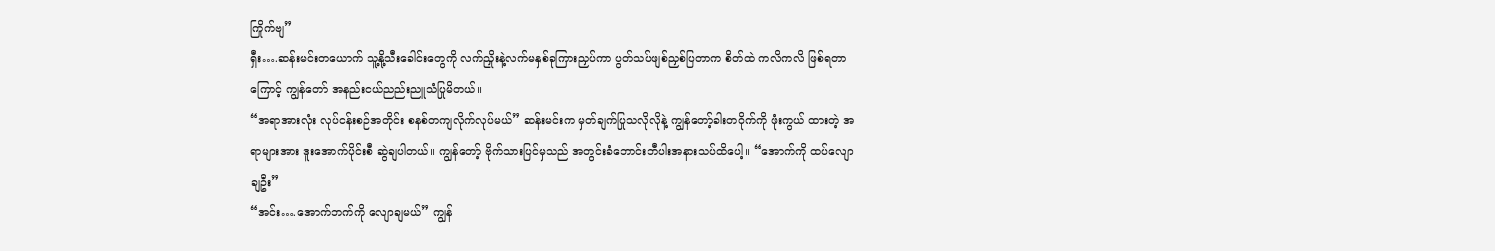ကြိုက်ဗျ”
ရှီး….ဆန်းမင်းတယောက် သူ့နို့သီးခေါင်းတွေကို လက်ညှိုးနဲ့လက်မနှစ်ခုကြားညှပ်ကာ ပွတ်သပ်ဖျစ်ညှစ်ပြတာက စိတ်ထဲ ကလိကလိ ဖြစ်ရတာကြောင့် ကျွန်တော် အနည်းငယ်ညည်းညူသံပြုမိတယ်။
“အရာအားလုံး လုပ်ငန်းစဉ်အတိုင်း စနစ်တကျလိုက်လုပ်မယ်” ဆန်းမင်းက မှတ်ချက်ပြုသလိုလိုနဲ့ ကျွန်တော့်ခါးတဝိုက်ကို ဖုံးကွယ် ထားတဲ့ အရာများအား ဒူးအောက်ပိုင်းစီ ဆွဲချပါတယ်။ ကျွန်တော့် ဗိုက်သားပြင်မှသည် အတွင်းခံဘောင်းဘီပါးအနားသပ်ထိပေါ့။ “အောက်ကို ထပ်လျောချဦး”
“အင်း….အောက်ဘက်ကို လျောချမယ်” ကျွန်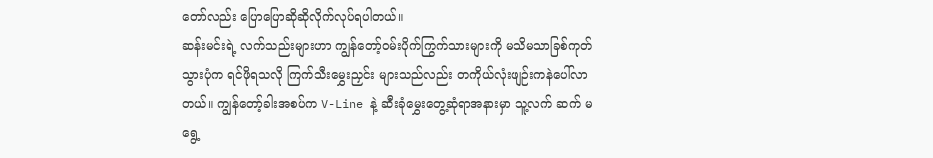တော်လည်း ပြောပြောဆိုဆိုလိုက်လုပ်ရပါတယ်။
ဆန်းမင်းရဲ့ လက်သည်းများဟာ ကျွန်တော့်ဝမ်းပိုက်ကြွက်သားများကို မသိမသာခြစ်ကုတ်သွားပုံက ရင်ဖိုရသလို ကြက်သီးမွှေးညှင်း များသည်လည်း တကိုယ်လုံးဖျဉ်းကနဲပေါ်လာတယ်။ ကျွန်တော့်ခါးအစပ်က V-Line နဲ့ ဆီးခုံမွှေးတွေ့ဆုံရာအနားမှာ သူ့လက် ဆက် မရွေ့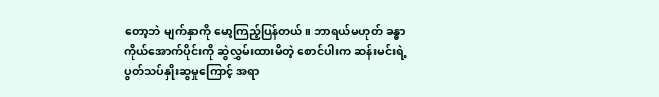တော့ဘဲ မျက်နှာကို မော့ကြည့်ပြန်တယ်။ ဘာရယ်မဟုတ် ခန္ဓာကိုယ်အောက်ပိုင်းကို ဆွဲလွှမ်းထားမိတဲ့ စောင်ပါးက ဆန်းမင်းရဲ့ ပွတ်သပ်နှိုးဆွမှုကြောင့် အရာ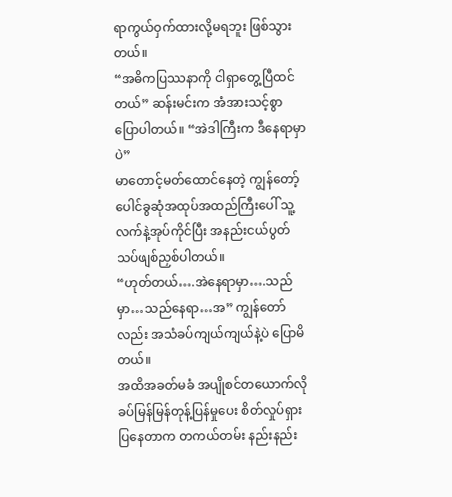ရာကွယ်ဝှက်ထားလို့မရဘူး ဖြစ်သွားတယ်။
“အဓိကပြဿနာကို ငါရှာတွေ့ပြီထင်တယ်” ဆန်းမင်းက အံအားသင့်စွာပြောပါတယ်။ “အဲဒါကြီးက ဒီနေရာမှာပဲ”
မာတောင့်မတ်ထောင်နေတဲ့ ကျွန်တော့်ပေါင်ခွဆုံအထုပ်အထည်ကြီးပေါ် သူ့လက်နဲ့အုပ်ကိုင်ပြီး အနည်းငယ်ပွတ်သပ်ဖျစ်ညှစ်ပါတယ်။
“ဟုတ်တယ်….အဲနေရာမှာ….သည်မှာ…သည်နေရာ…အ” ကျွန်တော်လည်း အသံခပ်ကျယ်ကျယ်နဲ့ပဲ ပြောမိတယ်။
အထိအခတ်မခံ အပျိုစင်တယောက်လို ခပ်မြန်မြန်တုန့်ပြန်မှုပေး စိတ်လှုပ်ရှားပြနေတာက တကယ်တမ်း နည်းနည်း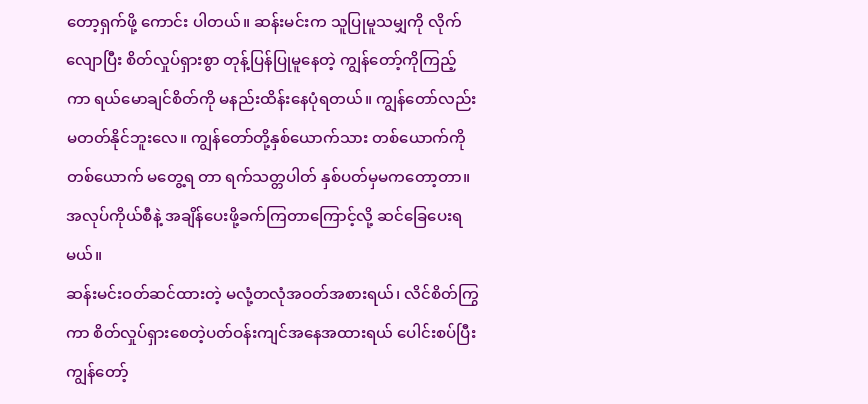တော့ရှက်ဖို့ ကောင်း ပါတယ်။ ဆန်းမင်းက သူပြုမူသမျှကို လိုက်လျောပြီး စိတ်လှုပ်ရှားစွာ တုန့်ပြန်ပြုမူနေတဲ့ ကျွန်တော့်ကိုကြည့်ကာ ရယ်မောချင်စိတ်ကို မနည်းထိန်းနေပုံရတယ်။ ကျွန်တော်လည်း မတတ်နိုင်ဘူးလေ။ ကျွန်တော်တို့နှစ်ယောက်သား တစ်ယောက်ကိုတစ်ယောက် မတွေ့ရ တာ ရက်သတ္တပါတ် နှစ်ပတ်မှမကတော့တာ။ အလုပ်ကိုယ်စီနဲ့ အချိန်ပေးဖို့ခက်ကြတာကြောင့်လို့ ဆင်ခြေပေးရမယ်။
ဆန်းမင်းဝတ်ဆင်ထားတဲ့ မလုံ့တလုံအဝတ်အစားရယ်၊ လိင်စိတ်ကြွကာ စိတ်လှုပ်ရှားစေတဲ့ပတ်ဝန်းကျင်အနေအထားရယ် ပေါင်းစပ်ပြီး ကျွန်တော့်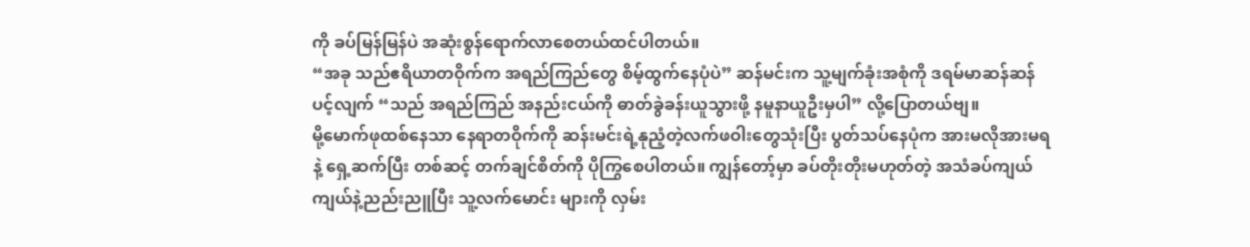ကို ခပ်မြန်မြန်ပဲ အဆုံးစွန်ရောက်လာစေတယ်ထင်ပါတယ်။
“အခု သည်ဧရိယာတဝိုက်က အရည်ကြည်တွေ စိမ့်ထွက်နေပုံပဲ” ဆန်မင်းက သူ့မျက်ခုံးအစုံကို ဒရမ်မာဆန်ဆန် ပင့်လျက် “သည် အရည်ကြည် အနည်းငယ်ကို ဓာတ်ခွဲခန်းယူသွားဖို့ နမူနာယူဦးမှပါ” လို့ပြောတယ်ဗျ။
မို့မောက်ဖုထစ်နေသာ နေရာတဝိုက်ကို ဆန်းမင်းရဲ့နုညံ့တဲ့လက်ဖဝါးတွေသုံးပြီး ပွတ်သပ်နေပုံက အားမလိုအားမရနဲ့ ရှေ့ဆက်ပြီး တစ်ဆင့် တက်ချင်စိတ်ကို ပိုကြွစေပါတယ်။ ကျွန်တော့်မှာ ခပ်တိုးတိုးမဟုတ်တဲ့ အသံခပ်ကျယ်ကျယ်နဲ့ညည်းညူပြီး သူ့လက်မောင်း များကို လှမ်း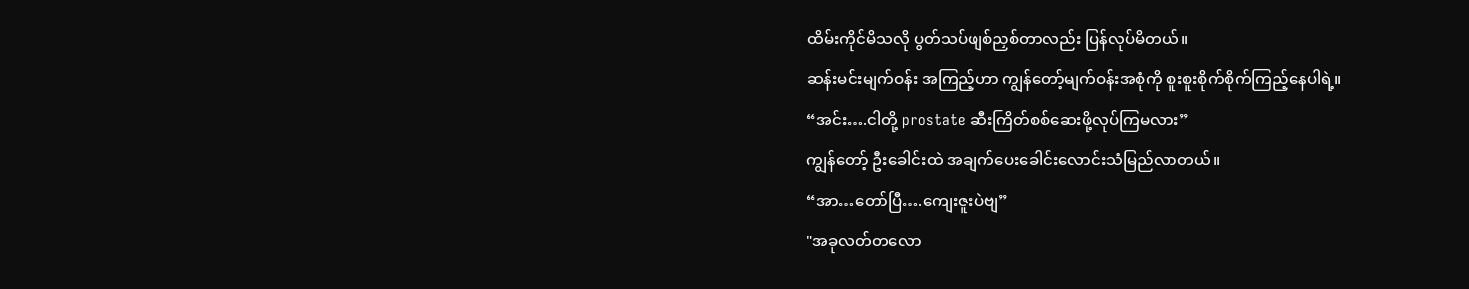ထိမ်းကိုင်မိသလို ပွတ်သပ်ဖျစ်ညှစ်တာလည်း ပြန်လုပ်မိတယ်။
ဆန်းမင်းမျက်ဝန်း အကြည့်ဟာ ကျွန်တော့်မျက်ဝန်းအစုံကို စူးစူးစိုက်စိုက်ကြည့်နေပါရဲ့။
“အင်း….ငါတို့ prostate ဆီးကြိတ်စစ်ဆေးဖို့လုပ်ကြမလား”
ကျွန်တော့် ဦးခေါင်းထဲ အချက်ပေးခေါင်းလောင်းသံမြည်လာတယ်။
“အာ…တော်ပြီ….ကျေးဇူးပဲဗျ”
"အခုလတ်တလော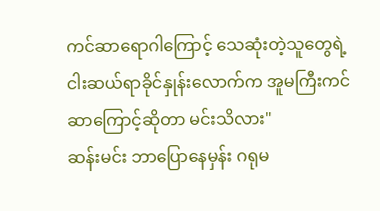ကင်ဆာရောဂါကြောင့် သေဆုံးတဲ့သူတွေရဲ့ ငါးဆယ်ရာခိုင်နှုန်းလောက်က အူမကြီးကင်ဆာကြောင့်ဆိုတာ မင်းသိလား"
ဆန်းမင်း ဘာပြောနေမှန်း ဂရုမ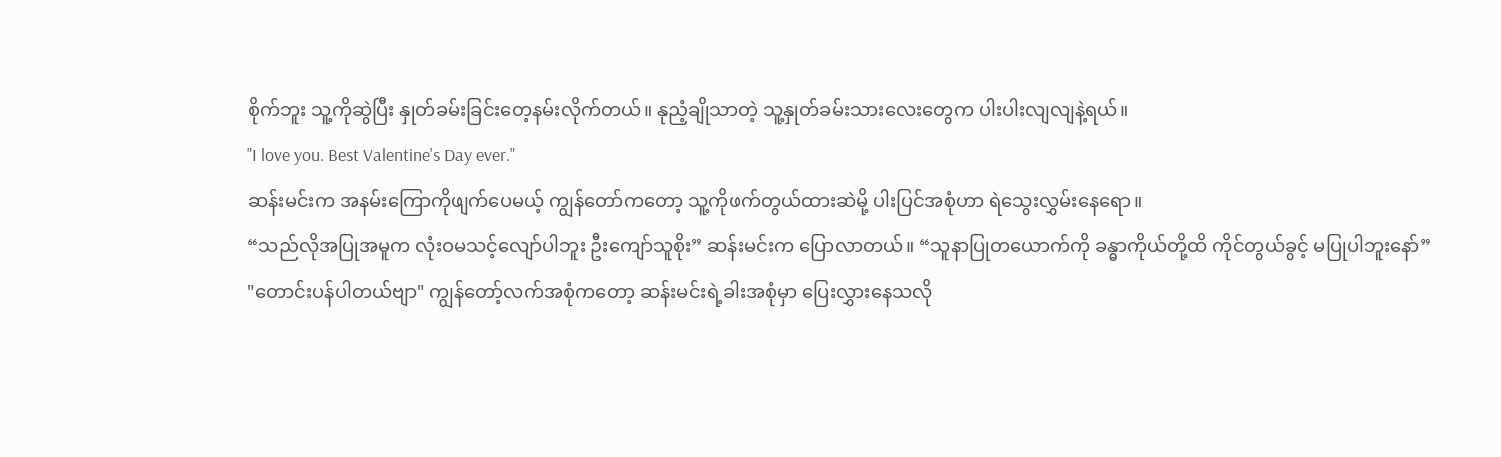စိုက်ဘူး သူ့ကိုဆွဲပြီး နှုတ်ခမ်းခြင်းတေ့နမ်းလိုက်တယ်။ နုညံ့ချိုသာတဲ့ သူ့နှုတ်ခမ်းသားလေးတွေက ပါးပါးလျလျနဲ့ရယ်။
"I love you. Best Valentine's Day ever."
ဆန်းမင်းက အနမ်းကြောကိုဖျက်ပေမယ့် ကျွန်တော်ကတော့ သူ့ကိုဖက်တွယ်ထားဆဲမို့ ပါးပြင်အစုံဟာ ရဲသွေးလွှမ်းနေရော။
“သည်လိုအပြုအမူက လုံးဝမသင့်လျော်ပါဘူး ဦးကျော်သူစိုး” ဆန်းမင်းက ပြောလာတယ်။ “သူနာပြုတယောက်ကို ခန္ဓာကိုယ်တို့ထိ ကိုင်တွယ်ခွင့် မပြုပါဘူးနော်”
"တောင်းပန်ပါတယ်ဗျာ" ကျွန်တော့်လက်အစုံကတော့ ဆန်းမင်းရဲ့ခါးအစုံမှာ ပြေးလွှားနေသလို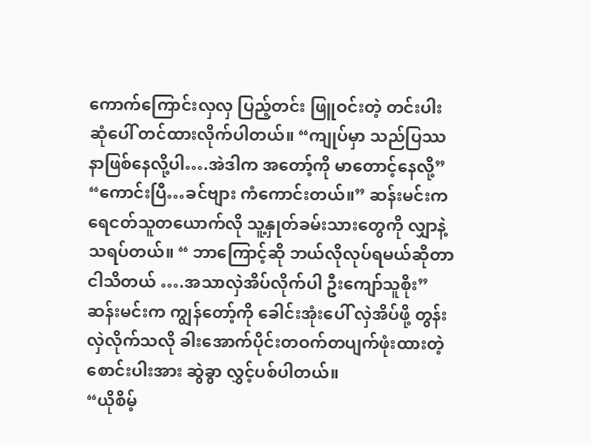ကောက်ကြောင်းလှလှ ပြည့်တင်း ဖြူဝင်းတဲ့ တင်းပါးဆုံပေါ် တင်ထားလိုက်ပါတယ်။ “ကျုပ်မှာ သည်ပြဿနာဖြစ်နေလို့ပါ….အဲဒါက အတော့်ကို မာတောင့်နေလို့”
“ကောင်းပြီ…ခင်ဗျား ကံကောင်းတယ်။” ဆန်းမင်းက ရေငတ်သူတယောက်လို သူ့နှုတ်ခမ်းသားတွေကို လျှာနဲ့သရပ်တယ်။ “ ဘာကြောင့်ဆို ဘယ်လိုလုပ်ရမယ်ဆိုတာ ငါသိတယ် ….အသာလှဲအိပ်လိုက်ပါ ဦးကျော်သူစိုး”
ဆန်းမင်းက ကျွန်တော့်ကို ခေါင်းအုံးပေါ် လှဲအိပ်ဖို့ တွန်းလှဲလိုက်သလို ခါးအောက်ပိုင်းတဝက်တပျက်ဖုံးထားတဲ့ စောင်းပါးအား ဆွဲခွာ လွှင့်ပစ်ပါတယ်။
“ယိုစိမ့်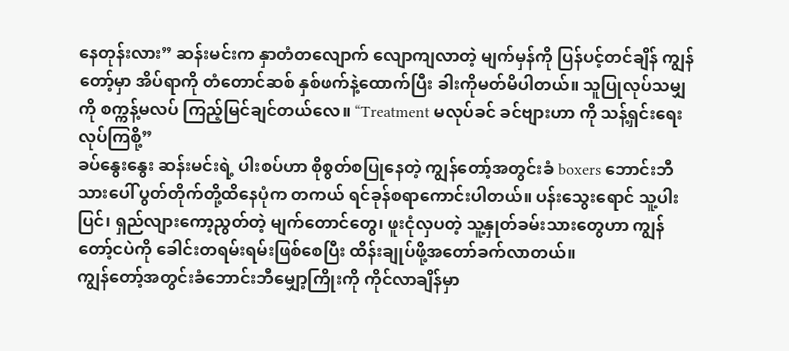နေတုန်းလား” ဆန်းမင်းက နှာတံတလျောက် လျောကျလာတဲ့ မျက်မှန်ကို ပြန်ပင့်တင်ချိန် ကျွန်တော့်မှာ အိပ်ရာကို တံတောင်ဆစ် နှစ်ဖက်နဲ့ထောက်ပြီး ခါးကိုမတ်မိပါတယ်။ သူပြုလုပ်သမျှကို စက္ကန့်မလပ် ကြည့်မြင်ချင်တယ်လေ။ “Treatment မလုပ်ခင် ခင်ဗျားဟာ ကို သန့်ရှင်းရေးလုပ်ကြစို့”
ခပ်နွေးနွေး ဆန်းမင်းရဲ့ ပါးစပ်ဟာ စိုစွတ်စပြုနေတဲ့ ကျွန်တော့်အတွင်းခံ boxers ဘောင်းဘီသားပေါ် ပွတ်တိုက်တို့ထိနေပုံက တကယ် ရင်ခုန်စရာကောင်းပါတယ်။ ပန်းသွေးရောင် သူ့ပါးပြင်၊ ရှည်လျားကော့ညွတ်တဲ့ မျက်တောင်တွေ၊ ဖူးငုံလှပတဲ့ သူ့နှုတ်ခမ်းသားတွေဟာ ကျွန်တော့်ငပဲကို ခေါင်းတရမ်းရမ်းဖြစ်စေပြီး ထိန်းချုပ်ဖို့အတော်ခက်လာတယ်။
ကျွန်တော့်အတွင်းခံဘောင်းဘီမျှော့ကြိုးကို ကိုင်လာချိန်မှာ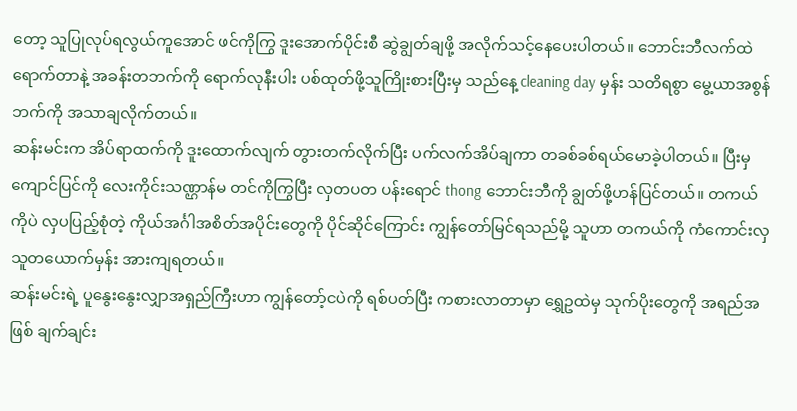တော့ သူပြုလုပ်ရလွယ်ကူအောင် ဖင်ကိုကြွ ဒူးအောက်ပိုင်းစီ ဆွဲချွတ်ချဖို့ အလိုက်သင့်နေပေးပါတယ်။ ဘောင်းဘီလက်ထဲရောက်တာနဲ့ အခန်းတဘက်ကို ရောက်လုနီးပါး ပစ်ထုတ်ဖို့သူကြိုးစားပြီးမှ သည်နေ့ cleaning day မှန်း သတိရစွာ မွေ့ယာအစွန်ဘက်ကို အသာချလိုက်တယ်။
ဆန်းမင်းက အိပ်ရာထက်ကို ဒူးထောက်လျက် တွားတက်လိုက်ပြီး ပက်လက်အိပ်ချကာ တခစ်ခစ်ရယ်မောခဲ့ပါတယ်။ ပြီးမှ ကျောင်ပြင်ကို လေးကိုင်းသဏ္ဌာန်မ တင်ကိုကြွပြီး လှတပတ ပန်းရောင် thong ဘောင်းဘီကို ချွတ်ဖို့ဟန်ပြင်တယ်။ တကယ်ကိုပဲ လှပပြည့်စုံတဲ့ ကိုယ်အင်္ဂါအစိတ်အပိုင်းတွေကို ပိုင်ဆိုင်ကြောင်း ကျွန်တော်မြင်ရသည်မို့ သူဟာ တကယ်ကို ကံကောင်းလှသူတယောက်မှန်း အားကျရတယ်။
ဆန်းမင်းရဲ့ ပူနွေးနွေးလျှာအရှည်ကြီးဟာ ကျွန်တော့်ငပဲကို ရစ်ပတ်ပြီး ကစားလာတာမှာ ရွှေဥထဲမှ သုက်ပိုးတွေကို အရည်အဖြစ် ချက်ချင်း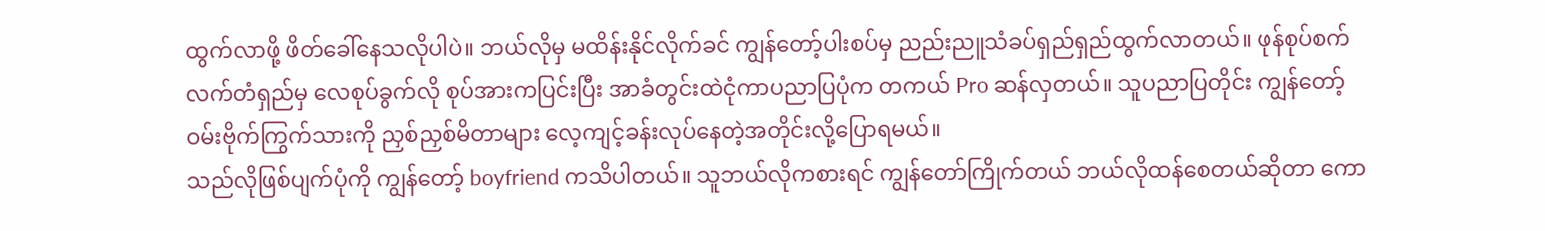ထွက်လာဖို့ ဖိတ်ခေါ်နေသလိုပါပဲ။ ဘယ်လိုမှ မထိန်းနိုင်လိုက်ခင် ကျွန်တော့်ပါးစပ်မှ ညည်းညူသံခပ်ရှည်ရှည်ထွက်လာတယ်။ ဖုန်စုပ်စက်လက်တံရှည်မှ လေစုပ်ခွက်လို စုပ်အားကပြင်းပြီး အာခံတွင်းထဲငုံကာပညာပြပုံက တကယ် Pro ဆန်လှတယ်။ သူပညာပြတိုင်း ကျွန်တော့် ဝမ်းဗိုက်ကြွက်သားကို ညှစ်ညှစ်မိတာများ လေ့ကျင့်ခန်းလုပ်နေတဲ့အတိုင်းလို့ပြောရမယ်။
သည်လိုဖြစ်ပျက်ပုံကို ကျွန်တော့် boyfriend ကသိပါတယ်။ သူဘယ်လိုကစားရင် ကျွန်တော်ကြိုက်တယ် ဘယ်လိုထန်စေတယ်ဆိုတာ ကော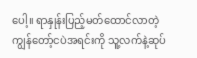ပေါ့။ ရာနှုန်းပြည့်မတ်ထောင်လာတဲ့ ကျွန်တော့်ငပဲအရင်းကို သူ့လက်နဲ့ဆုပ်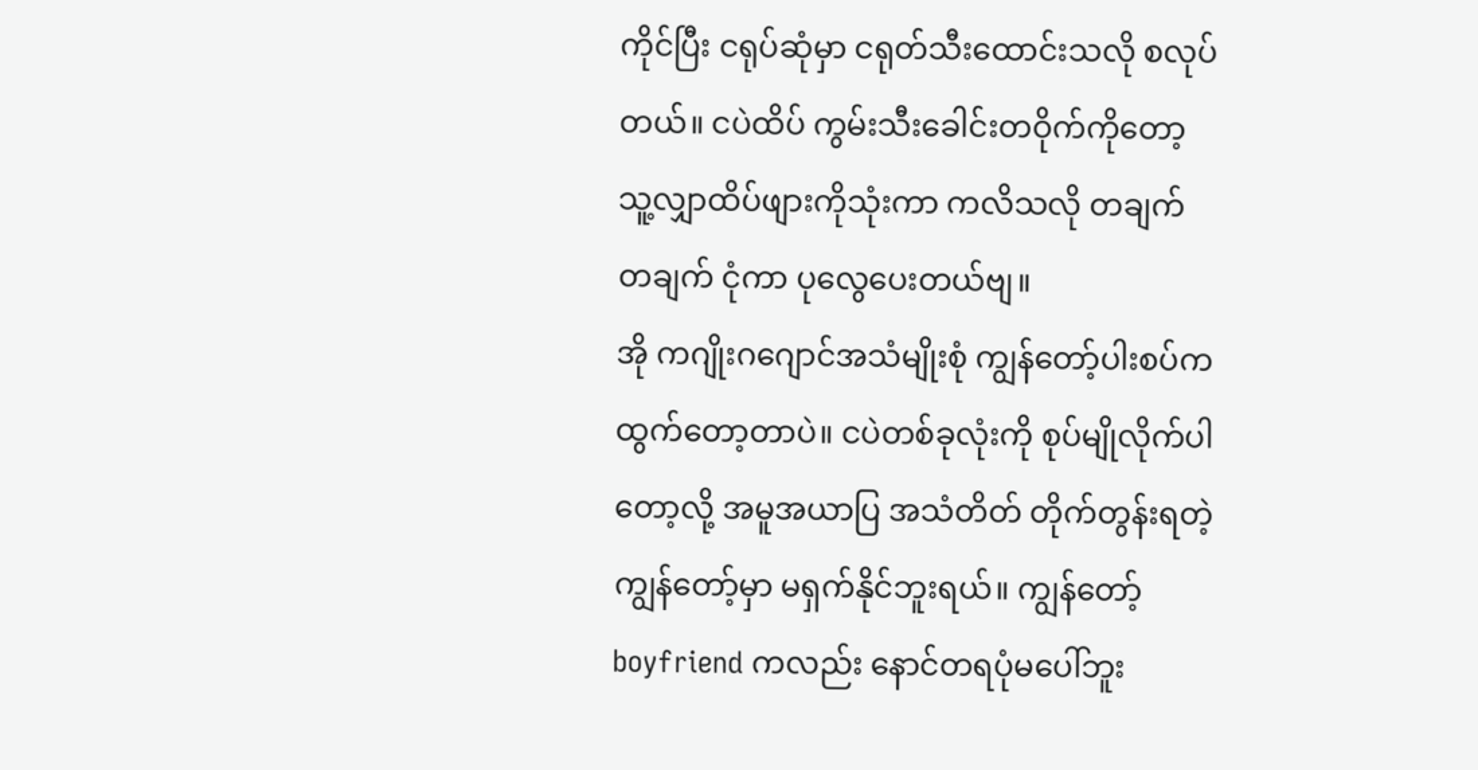ကိုင်ပြီး ငရုပ်ဆုံမှာ ငရုတ်သီးထောင်းသလို စလုပ် တယ်။ ငပဲထိပ် ကွမ်းသီးခေါင်းတဝိုက်ကိုတော့ သူ့လျှာထိပ်ဖျားကိုသုံးကာ ကလိသလို တချက် တချက် ငုံကာ ပုလွေပေးတယ်ဗျ။
အို ကဂျိုးဂဂျောင်အသံမျိုးစုံ ကျွန်တော့်ပါးစပ်က ထွက်တော့တာပဲ။ ငပဲတစ်ခုလုံးကို စုပ်မျိုလိုက်ပါတော့လို့ အမူအယာပြ အသံတိတ် တိုက်တွန်းရတဲ့ ကျွန်တော့်မှာ မရှက်နိုင်ဘူးရယ်။ ကျွန်တော့် boyfriend ကလည်း နောင်တရပုံမပေါ်ဘူး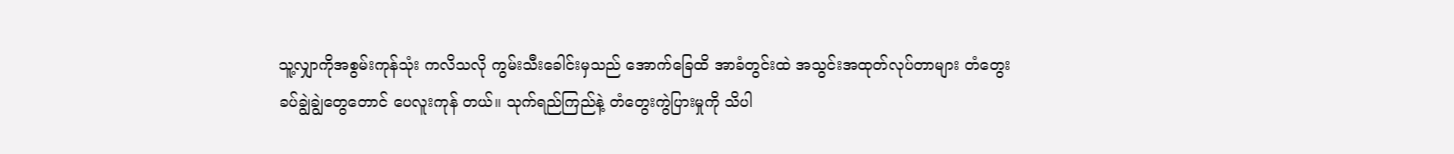သူ့လျှာကိုအစွမ်းကုန်သုံး ကလိသလို ကွမ်းသီးခေါင်းမှသည် အောက်ခြေထိ အာခံတွင်းထဲ အသွင်းအထုတ်လုပ်တာများ တံတွေးခပ်ချွဲချွဲတွေတောင် ပေလူးကုန် တယ်။ သုက်ရည်ကြည်နဲ့ တံတွေးကွဲပြားမှုကို သိပါ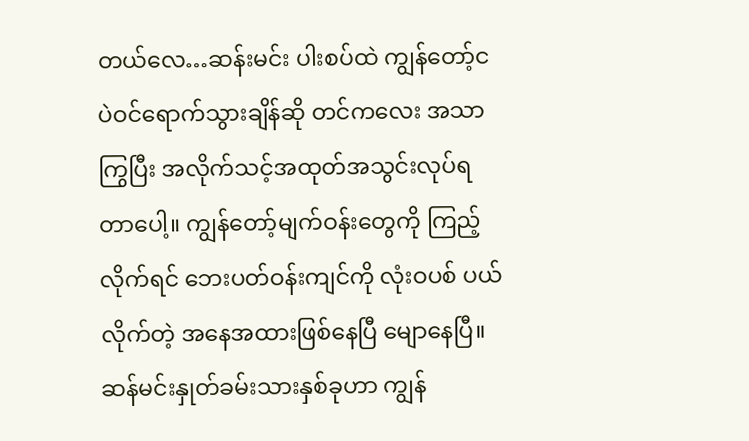တယ်လေ…ဆန်းမင်း ပါးစပ်ထဲ ကျွန်တော့်ငပဲဝင်ရောက်သွားချိန်ဆို တင်ကလေး အသာကြွပြီး အလိုက်သင့်အထုတ်အသွင်းလုပ်ရတာပေါ့။ ကျွန်တော့်မျက်ဝန်းတွေကို ကြည့်လိုက်ရင် ဘေးပတ်ဝန်းကျင်ကို လုံးဝပစ် ပယ်လိုက်တဲ့ အနေအထားဖြစ်နေပြီ မျောနေပြီ။
ဆန်မင်းနှုတ်ခမ်းသားနှစ်ခုဟာ ကျွန်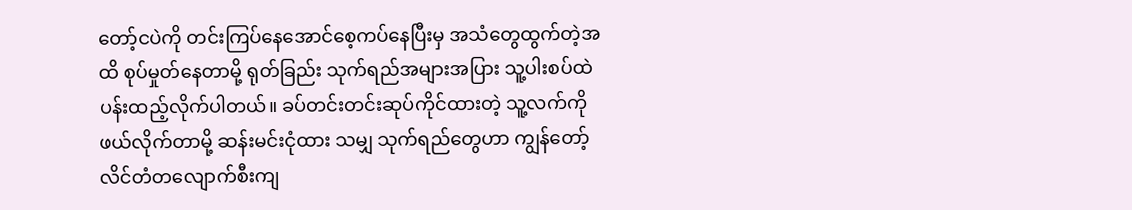တော့်ငပဲကို တင်းကြပ်နေအောင်စေ့ကပ်နေပြီးမှ အသံတွေထွက်တဲ့အထိ စုပ်မှုတ်နေတာမို့ ရုတ်ခြည်း သုက်ရည်အများအပြား သူ့ပါးစပ်ထဲပန်းထည့်လိုက်ပါတယ်။ ခပ်တင်းတင်းဆုပ်ကိုင်ထားတဲ့ သူ့လက်ကိုဖယ်လိုက်တာမို့ ဆန်းမင်းငုံထား သမျှ သုက်ရည်တွေဟာ ကျွန်တော့်လိင်တံတလျောက်စီးကျ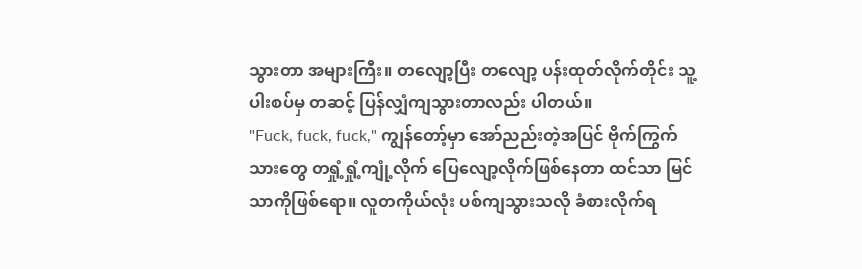သွားတာ အများကြီး။ တလျော့ပြီး တလျော့ ပန်းထုတ်လိုက်တိုင်း သူ့ပါးစပ်မှ တဆင့် ပြန်လျှံကျသွားတာလည်း ပါတယ်။
"Fuck, fuck, fuck," ကျွန်တော့်မှာ အော်ညည်းတဲ့အပြင် ဗိုက်ကြွက်သားတွေ တရှုံ့ရှုံ့ကျုံ့လိုက် ပြေလျော့လိုက်ဖြစ်နေတာ ထင်သာ မြင်သာကိုဖြစ်ရော။ လူတကိုယ်လုံး ပစ်ကျသွားသလို ခံစားလိုက်ရ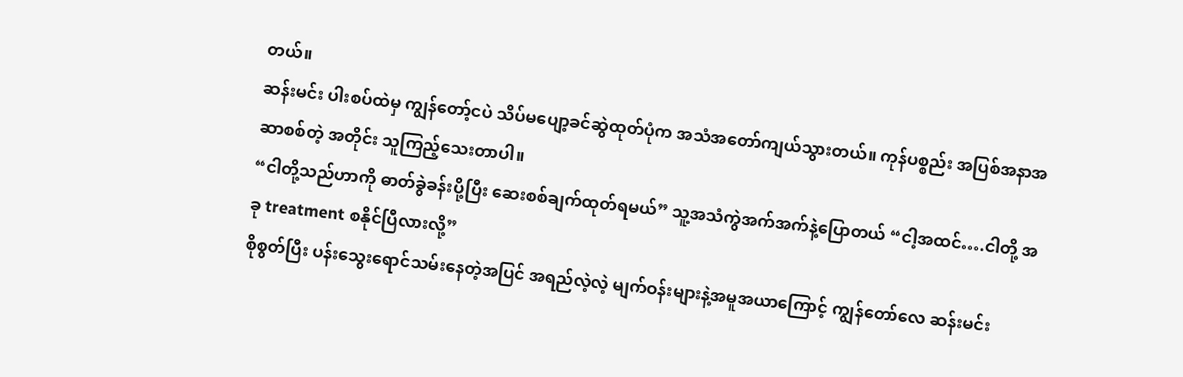တယ်။
ဆန်းမင်း ပါးစပ်ထဲမှ ကျွန်တော့်ငပဲ သိပ်မပျော့ခင်ဆွဲထုတ်ပုံက အသံအတော်ကျယ်သွားတယ်။ ကုန်ပစ္စည်း အပြစ်အနာအဆာစစ်တဲ့ အတိုင်း သူကြည့်သေးတာပါ။
“ငါတို့သည်ဟာကို ဓာတ်ခွဲခန်းပို့ပြီး ဆေးစစ်ချက်ထုတ်ရမယ်” သူ့အသံကွဲအက်အက်နဲ့ပြောတယ် “ငါ့အထင်….ငါတို့ အခု treatment စနိုင်ပြီလားလို့”
စိုစွတ်ပြီး ပန်းသွေးရောင်သမ်းနေတဲ့အပြင် အရည်လဲ့လဲ့ မျက်ဝန်းများနဲ့အမူအယာကြောင့် ကျွန်တော်လေ ဆန်းမင်း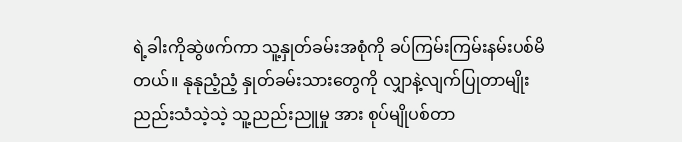ရဲ့ခါးကိုဆွဲဖက်ကာ သူ့နှုတ်ခမ်းအစုံကို ခပ်ကြမ်းကြမ်းနမ်းပစ်မိတယ်။ နုနုညံ့ညံ့ နှုတ်ခမ်းသားတွေကို လျှာနဲ့လျက်ပြုတာမျိုး ညည်းသံသဲ့သဲ့ သူ့ညည်းညူမှု အား စုပ်မျိုပစ်တာ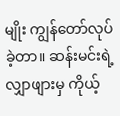မျိုး ကျွန်တော်လုပ်ခဲ့တာ။ ဆန်းမင်းရဲ့ လျှာဖျားမှ ကိုယ့်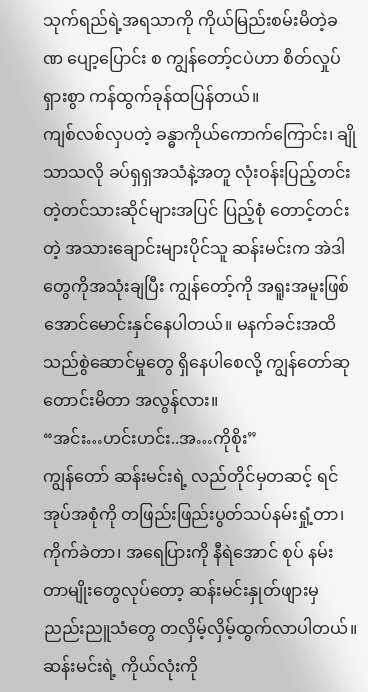သုက်ရည်ရဲ့အရသာကို ကိုယ်မြည်းစမ်းမိတဲ့ခဏ ပျော့ပြောင်း စ ကျွန်တော့်ငပဲဟာ စိတ်လှုပ်ရှားစွာ ကန်ထွက်ခုန်ထပြန်တယ်။
ကျစ်လစ်လှပတဲ့ ခန္ဓာကိုယ်ကောက်ကြောင်း၊ ချိုသာသလို ခပ်ရှရှအသံနဲ့အတူ လုံးဝန်းပြည့်တင်းတဲ့တင်သားဆိုင်များအပြင် ပြည့်စုံ တောင့်တင်းတဲ့ အသားချောင်းများပိုင်သူ ဆန်းမင်းက အဲဒါတွေကိုအသုံးချပြီး ကျွန်တော့်ကို အရူးအမူးဖြစ်အောင်မောင်းနှင်နေပါတယ်။ မနက်ခင်းအထိ သည်စွဲဆောင်မှုတွေ ရှိနေပါစေလို့ ကျွန်တော်ဆုတောင်းမိတာ အလွန်လား။
“အင်း…ဟင်းဟင်း..အ…ကိုစိုး”
ကျွန်တော် ဆန်းမင်းရဲ့ လည်တိုင်မှတဆင့် ရင်အုပ်အစုံကို တဖြည်းဖြည်းပွတ်သပ်နမ်းရှုံ့တာ၊ ကိုက်ခဲတာ၊ အရေပြားကို နီရဲအောင် စုပ် နမ်းတာမျိုးတွေလုပ်တော့ ဆန်းမင်းနှုတ်ဖျားမှ ညည်းညူသံတွေ တလှိမ့်လှိမ့်ထွက်လာပါတယ်။
ဆန်းမင်းရဲ့ ကိုယ်လုံးကို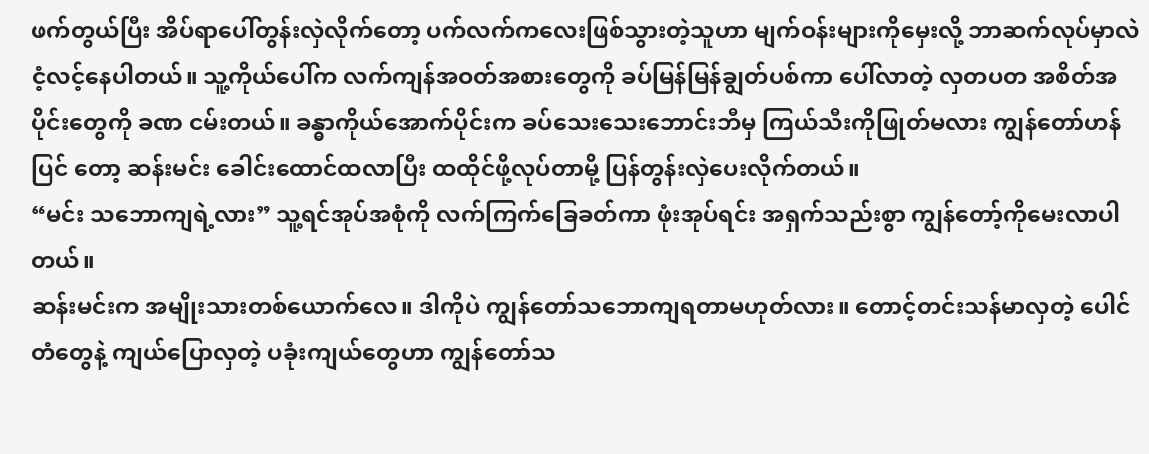ဖက်တွယ်ပြီး အိပ်ရာပေါ်တွန်းလှဲလိုက်တော့ ပက်လက်ကလေးဖြစ်သွားတဲ့သူဟာ မျက်ဝန်းများကိုမှေးလို့ ဘာဆက်လုပ်မှာလဲ ငံ့လင့်နေပါတယ်။ သူ့ကိုယ်ပေါ်က လက်ကျန်အဝတ်အစားတွေကို ခပ်မြန်မြန်ချွတ်ပစ်ကာ ပေါ်လာတဲ့ လှတပတ အစိတ်အပိုင်းတွေကို ခဏ ငမ်းတယ်။ ခန္ဓာကိုယ်အောက်ပိုင်းက ခပ်သေးသေးဘောင်းဘီမှ ကြယ်သီးကိုဖြုတ်မလား ကျွန်တော်ဟန်ပြင် တော့ ဆန်းမင်း ခေါင်းထောင်ထလာပြီး ထထိုင်ဖို့လုပ်တာမို့ ပြန်တွန်းလှဲပေးလိုက်တယ်။
“မင်း သဘောကျရဲ့လား” သူ့ရင်အုပ်အစုံကို လက်ကြက်ခြေခတ်ကာ ဖုံးအုပ်ရင်း အရှက်သည်းစွာ ကျွန်တော့်ကိုမေးလာပါတယ်။
ဆန်းမင်းက အမျိုးသားတစ်ယောက်လေ။ ဒါကိုပဲ ကျွန်တော်သဘောကျရတာမဟုတ်လား။ တောင့်တင်းသန်မာလှတဲ့ ပေါင်တံတွေနဲ့ ကျယ်ပြောလှတဲ့ ပခုံးကျယ်တွေဟာ ကျွန်တော်သ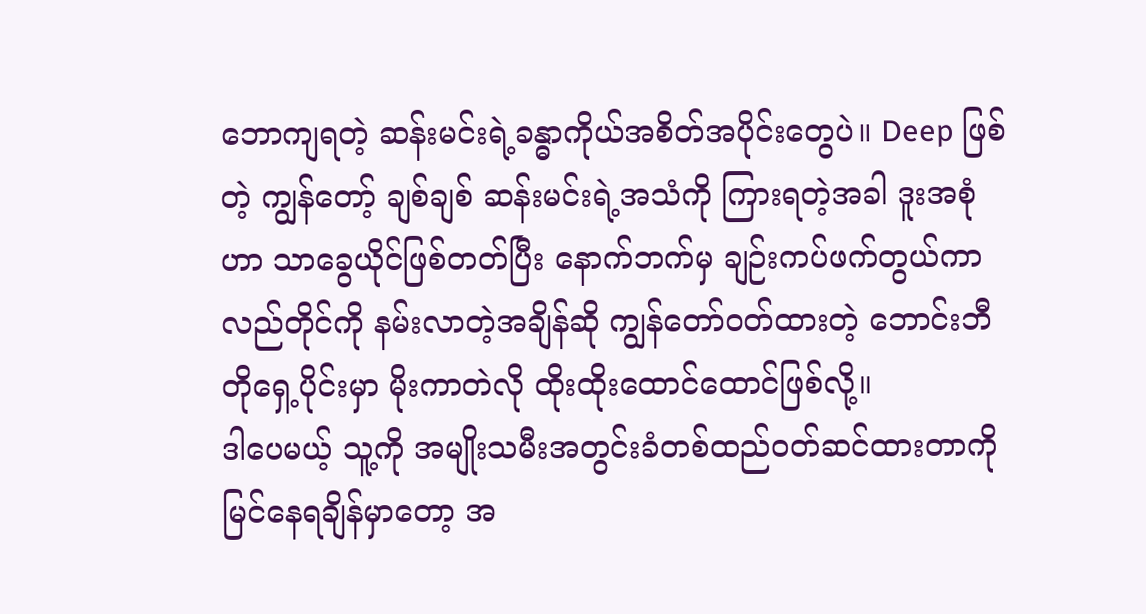ဘောကျရတဲ့ ဆန်းမင်းရဲ့ခန္ဓာကိုယ်အစိတ်အပိုင်းတွေပဲ။ Deep ဖြစ်တဲ့ ကျွန်တော့် ချစ်ချစ် ဆန်းမင်းရဲ့အသံကို ကြားရတဲ့အခါ ဒူးအစုံဟာ သာခွေယိုင်ဖြစ်တတ်ပြီး နောက်ဘက်မှ ချဉ်းကပ်ဖက်တွယ်ကာ လည်တိုင်ကို နမ်းလာတဲ့အချိန်ဆို ကျွန်တော်ဝတ်ထားတဲ့ ဘောင်းဘီတိုရှေ့ပိုင်းမှာ မိုးကာတဲလို ထိုးထိုးထောင်ထောင်ဖြစ်လို့။
ဒါပေမယ့် သူ့ကို အမျိုးသမီးအတွင်းခံတစ်ထည်ဝတ်ဆင်ထားတာကို မြင်နေရချိန်မှာတော့ အ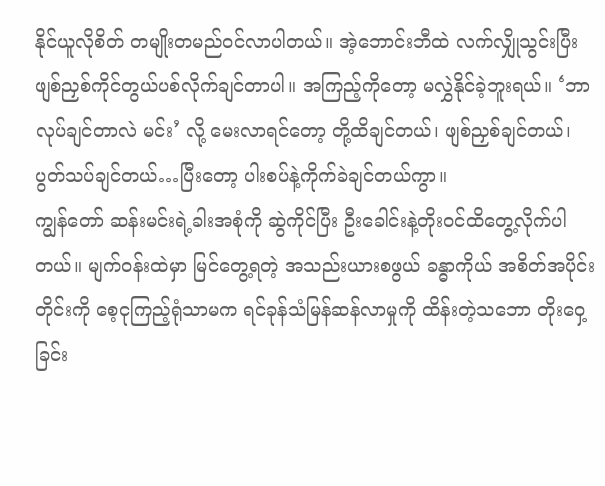နိုင်ယူလိုစိတ် တမျိုးတမည်ဝင်လာပါတယ်။ အဲ့ဘောင်းဘီထဲ လက်လျှိုသွင်းပြီး ဖျစ်ညှစ်ကိုင်တွယ်ပစ်လိုက်ချင်တာပါ။ အကြည့်ကိုတော့ မလွှဲနိုင်ခဲ့ဘူးရယ်။ ‘ဘာလုပ်ချင်တာလဲ မင်း’ လို့ မေးလာရင်တော့ တို့ထိချင်တယ်၊ ဖျစ်ညှစ်ချင်တယ်၊ပွတ်သပ်ချင်တယ်…ပြီးတော့ ပါးစပ်နဲ့ကိုက်ခဲချင်တယ်ကွာ။
ကျွန်တော် ဆန်းမင်းရဲ့ခါးအစုံကို ဆွဲကိုင်ပြီး ဦးခေါင်းနဲ့တိုးဝင်ထိတွေ့လိုက်ပါတယ်။ မျက်ဝန်းထဲမှာ မြင်တွေ့ရတဲ့ အသည်းယားစဖွယ် ခန္ဓာကိုယ် အစိတ်အပိုင်းတိုင်းကို စေ့ငုကြည့်ရုံသာမက ရင်ခုန်သံမြန်ဆန်လာမှုကို ထိန်းတဲ့သဘော တိုးဝှေ့ခြင်း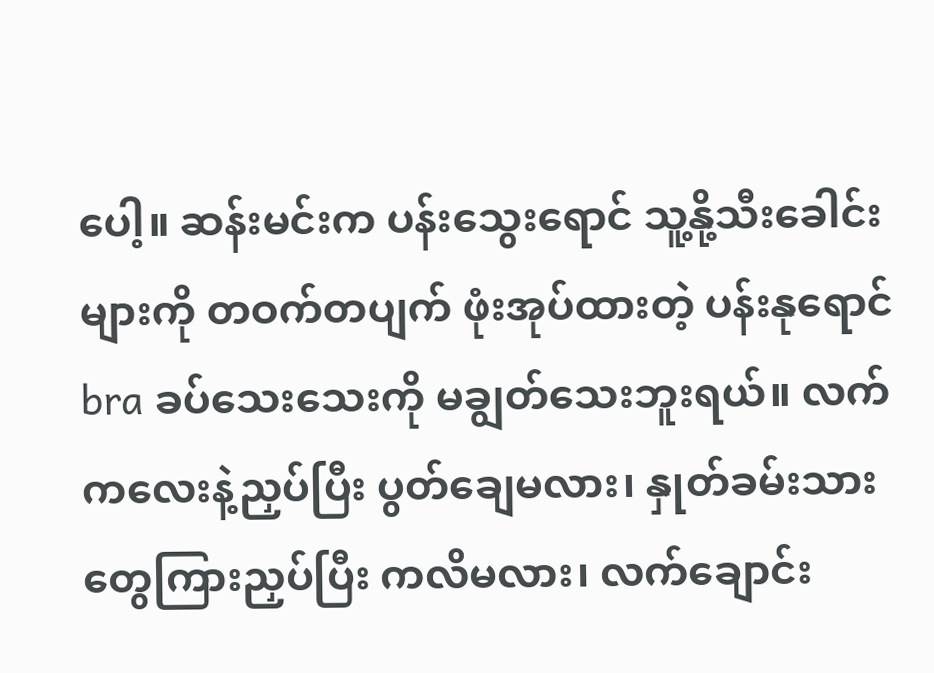ပေါ့။ ဆန်းမင်းက ပန်းသွေးရောင် သူ့နို့သီးခေါင်းများကို တဝက်တပျက် ဖုံးအုပ်ထားတဲ့ ပန်းနုရောင် bra ခပ်သေးသေးကို မချွတ်သေးဘူးရယ်။ လက်ကလေးနဲ့ညှပ်ပြီး ပွတ်ချေမလား၊ နှုတ်ခမ်းသားတွေကြားညှပ်ပြီး ကလိမလား၊ လက်ချောင်း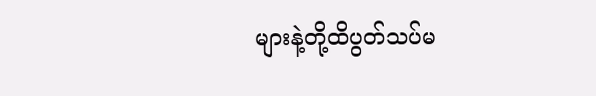များနဲ့တို့ထိပွတ်သပ်မ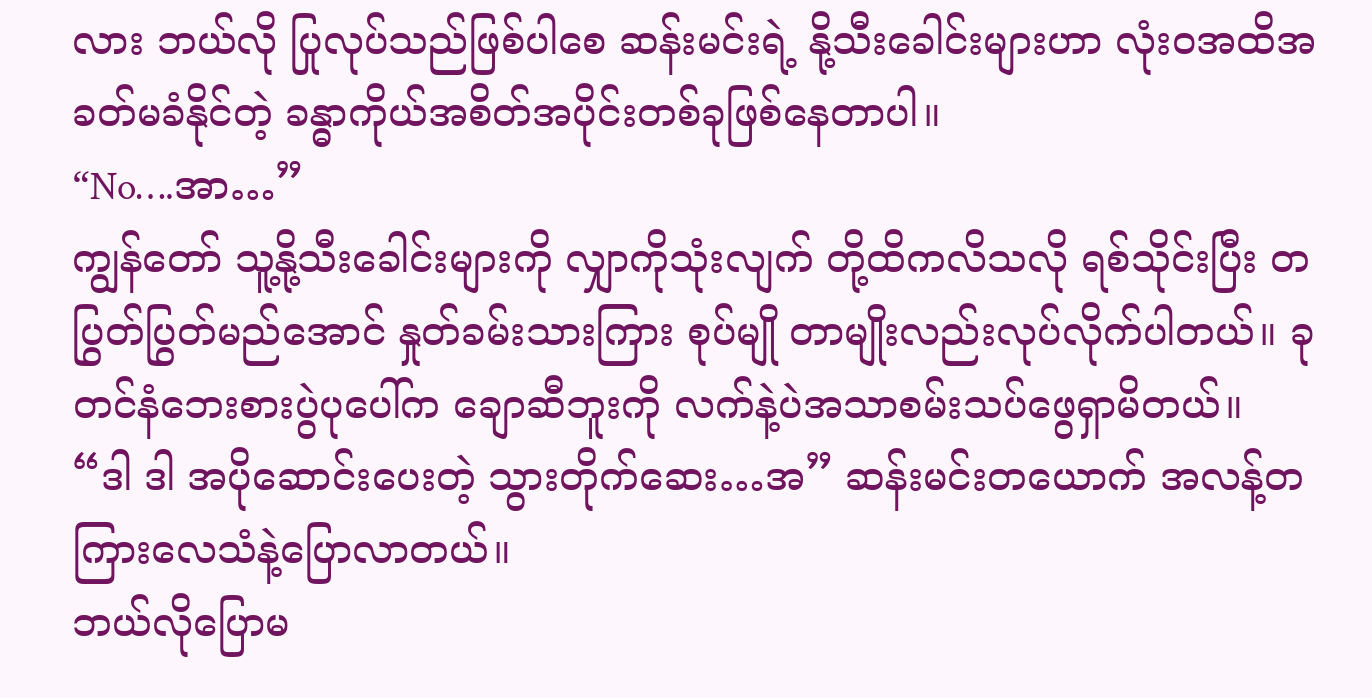လား ဘယ်လို ပြုလုပ်သည်ဖြစ်ပါစေ ဆန်းမင်းရဲ့ နို့သီးခေါင်းများဟာ လုံးဝအထိအခတ်မခံနိုင်တဲ့ ခန္ဓာကိုယ်အစိတ်အပိုင်းတစ်ခုဖြစ်နေတာပါ။
“No….အာ…”
ကျွန်တော် သူ့နို့သီးခေါင်းများကို လျှာကိုသုံးလျက် တို့ထိကလိသလို ရစ်သိုင်းပြီး တပြွတ်ပြွတ်မည်အောင် နှုတ်ခမ်းသားကြား စုပ်မျို တာမျိုးလည်းလုပ်လိုက်ပါတယ်။ ခုတင်နံဘေးစားပွဲပုပေါ်က ချောဆီဘူးကို လက်နဲ့ပဲအသာစမ်းသပ်ဖွေရှာမိတယ်။
“ဒါ ဒါ အပိုဆောင်းပေးတဲ့ သွားတိုက်ဆေး…အ” ဆန်းမင်းတယောက် အလန့်တကြားလေသံနဲ့ပြောလာတယ်။
ဘယ်လိုပြောမ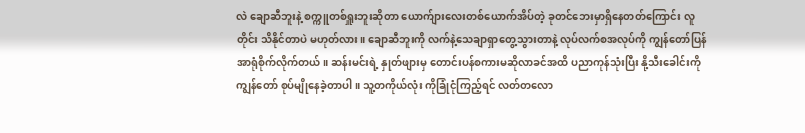လဲ ချောဆီဘူးနဲ့ စက္ကူတစ်ရှူးဘူးဆိုတာ ယောက်ျားလေးတစ်ယောက်အိပ်တဲ့ ခုတင်ဘေးမှာရှိနေတတ်ကြောင်း လူတိုင်း သိနိုင်တာပဲ မဟုတ်လား။ ချောဆီဘူးကို လက်နဲ့သေချာရှာတွေ့သွားတာနဲ့ လုပ်လက်စအလုပ်ကို ကျွန်တော်ပြန်အာရုံစိုက်လိုက်တယ်။ ဆန်းမင်းရဲ့ နှုတ်ဖျားမှ တောင်းပန်စကားမဆိုလာခင်အထိ ပညာကုန်သုံးပြီး နို့သီးခေါင်းကို ကျွန်တော် စုပ်မျိုနေခဲ့တာပါ။ သူ့တကိုယ်လုံး ကိုခြုံငုံကြည့်ရင် လတ်တလော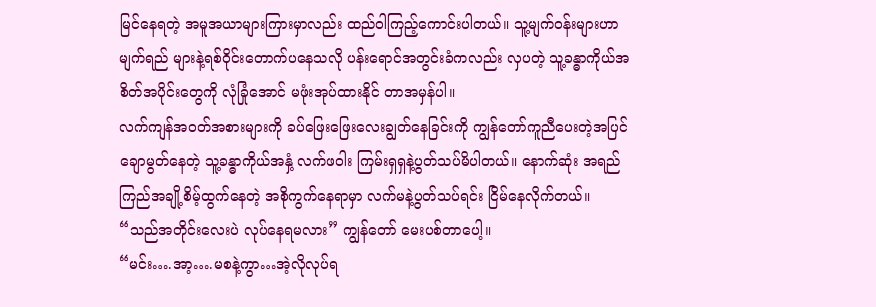မြင်နေရတဲ့ အမူအယာများကြားမှာလည်း ထည်ဝါကြည့်ကောင်းပါတယ်။ သူ့မျက်ဝန်းများဟာ မျက်ရည် များနဲ့ရစ်ဝိုင်းတောက်ပနေသလို ပန်းရောင်အတွင်းခံကလည်း လှပတဲ့ သူ့ခန္ဓာကိုယ်အစိတ်အပိုင်းတွေကို လုံခြုံအောင် မဖုံးအုပ်ထားနိုင် တာအမှန်ပါ။
လက်ကျန်အဝတ်အစားများကို ခပ်ဖြေးဖြေးလေးချွတ်နေခြင်းကို ကျွန်တော်ကူညီပေးတဲ့အပြင် ချောမွတ်နေတဲ့ သူ့ခန္ဓာကိုယ်အနှံ့ လက်ဖဝါး ကြမ်းရှရှနဲ့ပွတ်သပ်မိပါတယ်။ နောက်ဆုံး အရည်ကြည်အချို့စိမ့်ထွက်နေတဲ့ အစိုကွက်နေရာမှာ လက်မနဲ့ပွတ်သပ်ရင်း ငြိမ်နေလိုက်တယ်။
“သည်အတိုင်းလေးပဲ လုပ်နေရမလား” ကျွန်တော် မေးပစ်တာပေါ့။
“မင်း….အာ့….မစနဲ့ကွာ…အဲ့လိုလုပ်ရ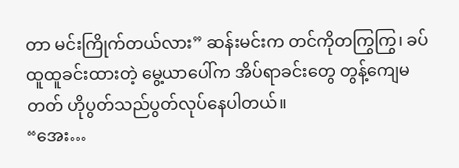တာ မင်းကြိုက်တယ်လား” ဆန်းမင်းက တင်ကိုတကြွကြွ၊ ခပ်ထူထူခင်းထားတဲ့ မွေ့ယာပေါ်က အိပ်ရာခင်းတွေ တွန့်ကျေမတတ် ဟိုပွတ်သည်ပွတ်လုပ်နေပါတယ်။
“အေး…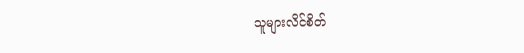သူများလိင်စိတ်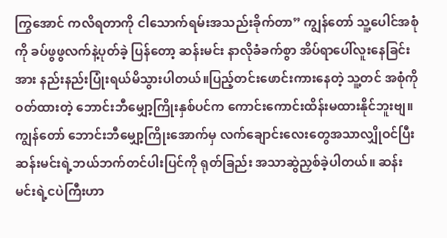ကြွအောင် ကလိရတာကို ငါသောက်ရမ်းအသည်းခိုက်တာ” ကျွန်တော် သူ့ပေါင်အစုံကို ခပ်ဖွဖွလက်နဲ့ပုတ်ခဲ့ ပြန်တော့ ဆန်းမင်း နာလိုခံခက်စွာ အိပ်ရာပေါ်လူးနေခြင်းအား နည်းနည်းပြုံးရယ်မိသွားပါတယ်။ပြည့်တင်းဖောင်းကားနေတဲ့ သူ့တင် အစုံကို ဝတ်ထားတဲ့ ဘောင်းဘီမျှော့ကြိုးနှစ်ပင်က ကောင်းကောင်းထိန်းမထားနိုင်ဘူးဗျ။
ကျွန်တော် ဘောင်းဘီမျှော့ကြိုးအောက်မှ လက်ချောင်းလေးတွေအသာလျှိုဝင်ပြီး ဆန်းမင်းရဲ့ဘယ်ဘက်တင်ပါးပြင်ကို ရုတ်ခြည်း အသာဆွဲညှစ်ခဲ့ပါတယ်။ ဆန်းမင်းရဲ့ငပဲကြီးဟာ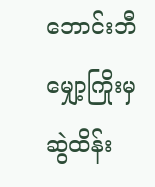ဘောင်းဘီမျှော့ကြိုးမှ ဆွဲထိန်း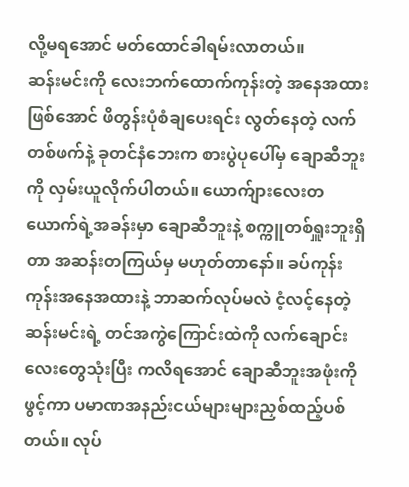လို့မရအောင် မတ်ထောင်ခါရမ်းလာတယ်။
ဆန်းမင်းကို လေးဘက်ထောက်ကုန်းတဲ့ အနေအထားဖြစ်အောင် ဖိတွန်းပုံစံချပေးရင်း လွတ်နေတဲ့ လက်တစ်ဖက်နဲ့ ခုတင်နံဘေးက စားပွဲပုပေါ်မှ ချောဆီဘူးကို လှမ်းယူလိုက်ပါတယ်။ ယောက်ျားလေးတယောက်ရဲ့အခန်းမှာ ချောဆီဘူးနဲ့ စက္ကူတစ်ရှူးဘူးရှိတာ အဆန်းတကြယ်မှ မဟုတ်တာနော်။ ခပ်ကုန်းကုန်းအနေအထားနဲ့ ဘာဆက်လုပ်မလဲ ငံ့လင့်နေတဲ့ ဆန်းမင်းရဲ့ တင်အကွဲကြောင်းထဲကို လက်ချောင်းလေးတွေသုံးပြီး ကလိရအောင် ချောဆီဘူးအဖုံးကိုဖွင့်ကာ ပမာဏအနည်းငယ်များများညှစ်ထည့်ပစ်တယ်။ လုပ်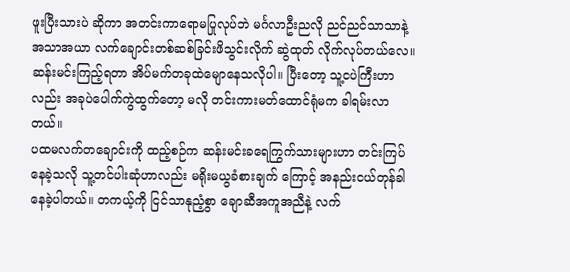ဖူးပြီးသားပဲ ဆိုကာ အတင်းကာရောမပြုလုပ်ဘဲ မင်္ဂလာဦးညလို ညင်ညင်သာသာနဲ့အသာအယာ လက်ချောင်းတစ်ဆစ်ခြင်းဖိသွင်းလိုက် ဆွဲထုတ် လိုက်လုပ်တယ်လေ။ ဆန်းမင်းကြည့်ရတာ အိပ်မက်တခုထဲမျောနေသလိုပါ။ ပြီးတော့ သူ့ငပဲကြီးဟာလည်း အခုပဲပေါက်ကွဲထွက်တော့ မလို တင်းကားမတ်ထောင်ရုံမက ခါရမ်းလာတယ်။
ပထမလက်တချောင်းကို ထည့်စဉ်က ဆန်းမင်းခရေကြွက်သားများဟာ တင်းကြပ်နေခဲ့သလို သူ့တင်ပါးဆုံဟာလည်း မရိုးမယွခံစားချက် ကြောင့် အနည်းငယ်တုန်ခါနေခဲ့ပါတယ်။ တကယ့်ကို ငြင်သာနုညံ့စွာ ချောဆီအကူအညီနဲ့ လက်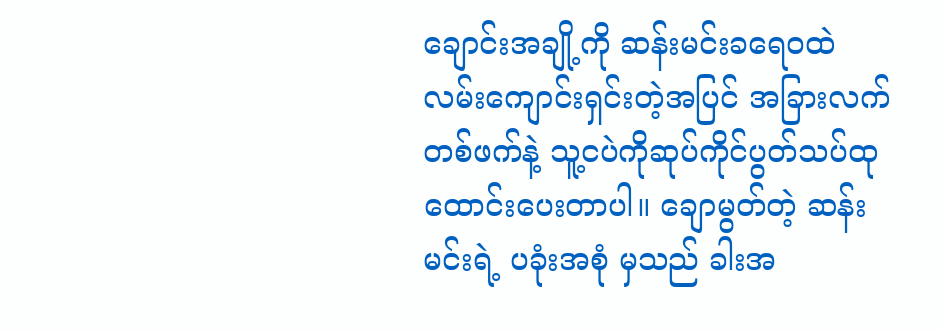ချောင်းအချို့ကို ဆန်းမင်းခရေဝထဲ လမ်းကျောင်းရှင်းတဲ့အပြင် အခြားလက်တစ်ဖက်နဲ့ သူ့ငပဲကိုဆုပ်ကိုင်ပွတ်သပ်ထုထောင်းပေးတာပါ။ ချောမွတ်တဲ့ ဆန်းမင်းရဲ့ ပခုံးအစုံ မှသည် ခါးအ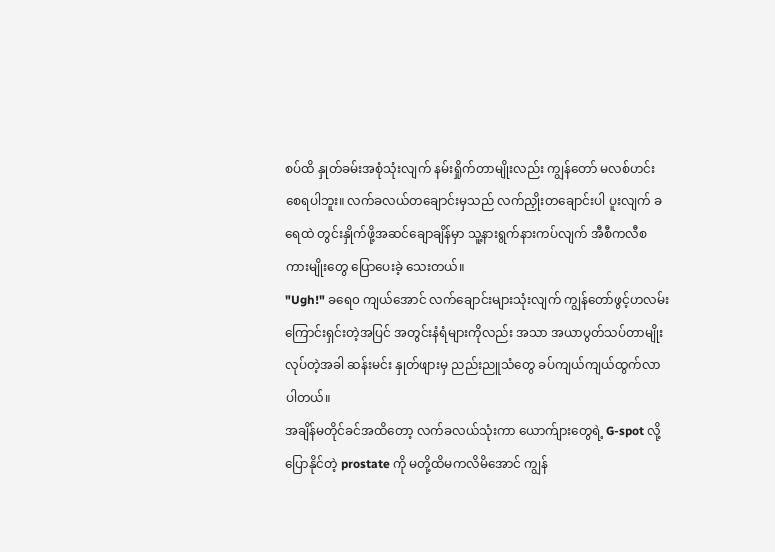စပ်ထိ နှုတ်ခမ်းအစုံသုံးလျက် နမ်းရှိုက်တာမျိုးလည်း ကျွန်တော် မလစ်ဟင်းစေရပါဘူး။ လက်ခလယ်တချောင်းမှသည် လက်ညှိုးတချောင်းပါ ပူးလျက် ခရေထဲ တွင်းနှိုက်ဖို့အဆင်ချောချိန်မှာ သူ့နားရွက်နားကပ်လျက် အီစီကလီစကားမျိုးတွေ ပြောပေးခဲ့ သေးတယ်။
"Ugh!" ခရေ၀ ကျယ်အောင် လက်ချောင်းများသုံးလျက် ကျွန်တော်ဖွင့်ဟလမ်းကြောင်းရှင်းတဲ့အပြင် အတွင်းနံရံများကိုလည်း အသာ အယာပွတ်သပ်တာမျိုးလုပ်တဲ့အခါ ဆန်းမင်း နှုတ်ဖျားမှ ညည်းညူသံတွေ ခပ်ကျယ်ကျယ်ထွက်လာပါတယ်။
အချိန်မတိုင်ခင်အထိတော့ လက်ခလယ်သုံးကာ ယောက်ျားတွေရဲ့ G-spot လို့ပြောနိုင်တဲ့ prostate ကို မတို့ထိမကလိမိအောင် ကျွန်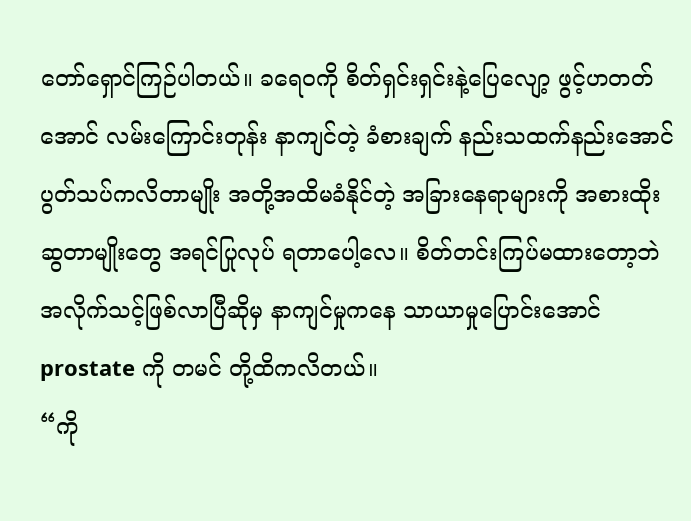တော်ရှောင်ကြဉ်ပါတယ်။ ခရေဝကို စိတ်ရှင်းရှင်းနဲ့ပြေလျော့ ဖွင့်ဟတတ်အောင် လမ်းကြောင်းတုန်း နာကျင်တဲ့ ခံစားချက် နည်းသထက်နည်းအောင် ပွတ်သပ်ကလိတာမျိုး အတို့အထိမခံနိုင်တဲ့ အခြားနေရာများကို အစားထိုး ဆွတာမျိုးတွေ အရင်ပြုလုပ် ရတာပေါ့လေ။ စိတ်တင်းကြပ်မထားတော့ဘဲ အလိုက်သင့်ဖြစ်လာပြီဆိုမှ နာကျင်မှုကနေ သာယာမှုပြောင်းအောင် prostate ကို တမင် တို့ထိကလိတယ်။
“ကို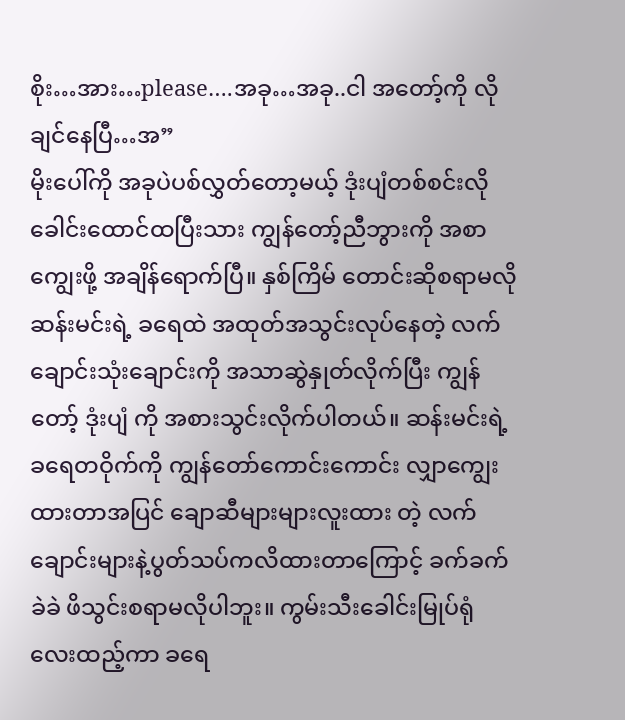စိုး…အား…please….အခု…အခု..ငါ အတော့်ကို လိုချင်နေပြီ…အ”
မိုးပေါ်ကို အခုပဲပစ်လွှတ်တော့မယ့် ဒုံးပျံတစ်စင်းလို ခေါင်းထောင်ထပြီးသား ကျွန်တော့်ညီဘွားကို အစာကျွေးဖို့ အချိန်ရောက်ပြီ။ နှစ်ကြိမ် တောင်းဆိုစရာမလို ဆန်းမင်းရဲ့ ခရေထဲ အထုတ်အသွင်းလုပ်နေတဲ့ လက်ချောင်းသုံးချောင်းကို အသာဆွဲနှုတ်လိုက်ပြီး ကျွန်တော့် ဒုံးပျံ ကို အစားသွင်းလိုက်ပါတယ်။ ဆန်းမင်းရဲ့ ခရေတဝိုက်ကို ကျွန်တော်ကောင်းကောင်း လျှာကျွေးထားတာအပြင် ချောဆီများများလူးထား တဲ့ လက်ချောင်းများနဲ့ပွတ်သပ်ကလိထားတာကြောင့် ခက်ခက်ခဲခဲ ဖိသွင်းစရာမလိုပါဘူး။ ကွမ်းသီးခေါင်းမြုပ်ရုံလေးထည့်ကာ ခရေ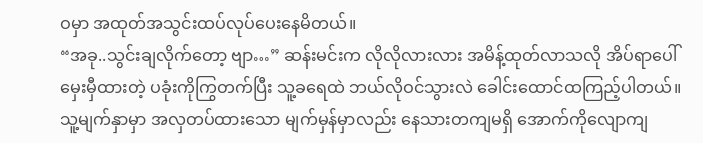ဝမှာ အထုတ်အသွင်းထပ်လုပ်ပေးနေမိတယ်။
“အခု..သွင်းချလိုက်တော့ ဗျာ…” ဆန်းမင်းက လိုလိုလားလား အမိန့်ထုတ်လာသလို အိပ်ရာပေါ်မှေးမှီထားတဲ့ ပခုံးကိုကြွတက်ပြီး သူ့ခရေထဲ ဘယ်လိုဝင်သွားလဲ ခေါင်းထောင်ထကြည့်ပါတယ်။
သူ့မျက်နှာမှာ အလှတပ်ထားသော မျက်မှန်မှာလည်း နေသားတကျမရှိ အောက်ကိုလျောကျ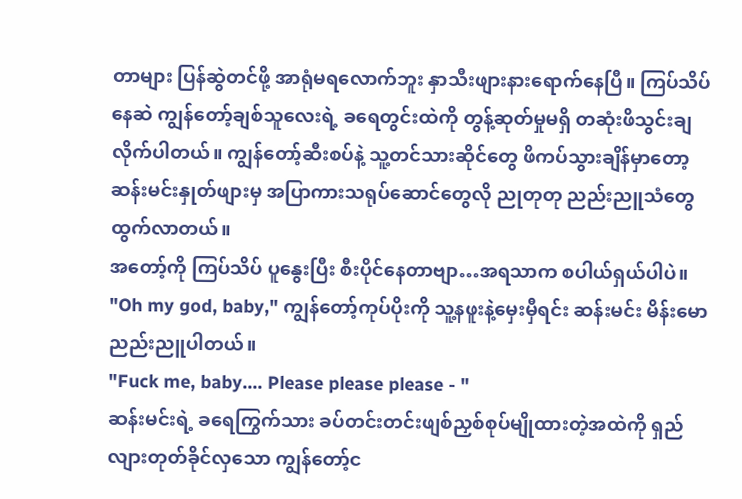တာများ ပြန်ဆွဲတင်ဖို့ အာရုံမရလောက်ဘူး နှာသီးဖျားနားရောက်နေပြီ။ ကြပ်သိပ်နေဆဲ ကျွန်တော့်ချစ်သူလေးရဲ့ ခရေတွင်းထဲကို တွန့်ဆုတ်မှုမရှိ တဆုံးဖိသွင်းချလိုက်ပါတယ်။ ကျွန်တော့်ဆီးစပ်နဲ့ သူ့တင်သားဆိုင်တွေ ဖိကပ်သွားချိန်မှာတော့ ဆန်းမင်းနှုတ်ဖျားမှ အပြာကားသရုပ်ဆောင်တွေလို ညုတုတု ညည်းညူသံတွေ ထွက်လာတယ်။
အတော့်ကို ကြပ်သိပ် ပူနွေးပြီး စီးပိုင်နေတာဗျာ…အရသာက စပါယ်ရှယ်ပါပဲ။
"Oh my god, baby," ကျွန်တော့်ကုပ်ပိုးကို သူ့နဖူးနဲ့မှေးမှီရင်း ဆန်းမင်း မိန်းမောညည်းညူပါတယ်။
"Fuck me, baby…. Please please please - "
ဆန်းမင်းရဲ့ ခရေကြွက်သား ခပ်တင်းတင်းဖျစ်ညှစ်စုပ်မျိုထားတဲ့အထဲကို ရှည်လျားတုတ်ခိုင်လှသော ကျွန်တော့်င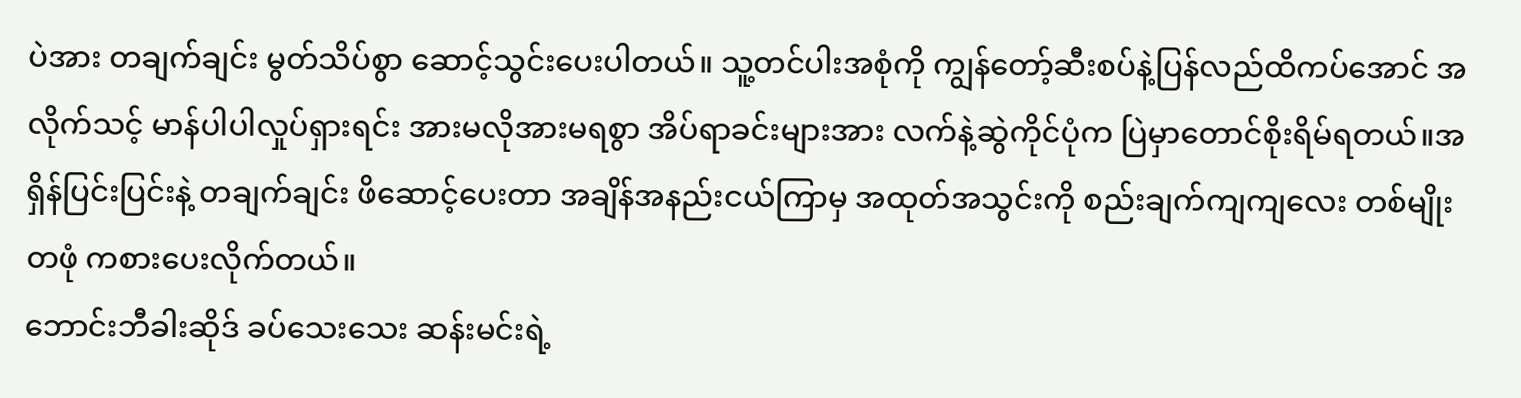ပဲအား တချက်ချင်း မွတ်သိပ်စွာ ဆောင့်သွင်းပေးပါတယ်။ သူ့တင်ပါးအစုံကို ကျွန်တော့်ဆီးစပ်နဲ့ပြန်လည်ထိကပ်အောင် အလိုက်သင့် မာန်ပါပါလှုပ်ရှားရင်း အားမလိုအားမရစွာ အိပ်ရာခင်းများအား လက်နဲ့ဆွဲကိုင်ပုံက ပြဲမှာတောင်စိုးရိမ်ရတယ်။အရှိန်ပြင်းပြင်းနဲ့ တချက်ချင်း ဖိဆောင့်ပေးတာ အချိန်အနည်းငယ်ကြာမှ အထုတ်အသွင်းကို စည်းချက်ကျကျလေး တစ်မျိုးတဖုံ ကစားပေးလိုက်တယ်။
ဘောင်းဘီခါးဆိုဒ် ခပ်သေးသေး ဆန်းမင်းရဲ့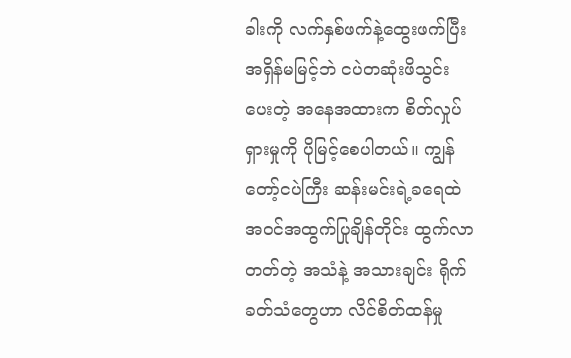ခါးကို လက်နှစ်ဖက်နဲ့ထွေးဖက်ပြီး အရှိန်မမြင့်ဘဲ ငပဲတဆုံးဖိသွင်းပေးတဲ့ အနေအထားက စိတ်လှုပ်ရှားမှုကို ပိုမြင့်စေပါတယ်။ ကျွန်တော့်ငပဲကြီး ဆန်းမင်းရဲ့ခရေထဲ အဝင်အထွက်ပြုချိန်တိုင်း ထွက်လာတတ်တဲ့ အသံနဲ့ အသားချင်း ရိုက်ခတ်သံတွေဟာ လိင်စိတ်ထန်မှု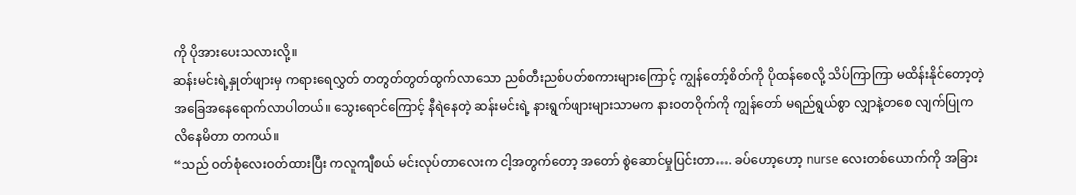ကို ပိုအားပေးသလားလို့။
ဆန်းမင်းရဲ့နှုတ်ဖျားမှ ကရားရေလွှတ် တတွတ်တွတ်ထွက်လာသော ညစ်တီးညစ်ပတ်စကားများကြောင့် ကျွန်တော့်စိတ်ကို ပိုထန်စေလို့ သိပ်ကြာကြာ မထိန်းနိုင်တော့တဲ့အခြေအနေရောက်လာပါတယ်။ သွေးရောင်ကြောင့် နီရဲနေတဲ့ ဆန်းမင်းရဲ့ နားရွက်ဖျားများသာမက နားဝတဝိုက်ကို ကျွန်တော် မရည်ရွယ်စွာ လျှာနဲ့တစေ လျက်ပြုကလိနေမိတာ တကယ်။
“သည် ဝတ်စုံလေးဝတ်ထားပြီး ကလူကျီစယ် မင်းလုပ်တာလေးက ငါ့အတွက်တော့ အတော် စွဲဆောင်မှုပြင်းတာ…. ခပ်ဟော့ဟော့ nurse လေးတစ်ယောက်ကို အခြား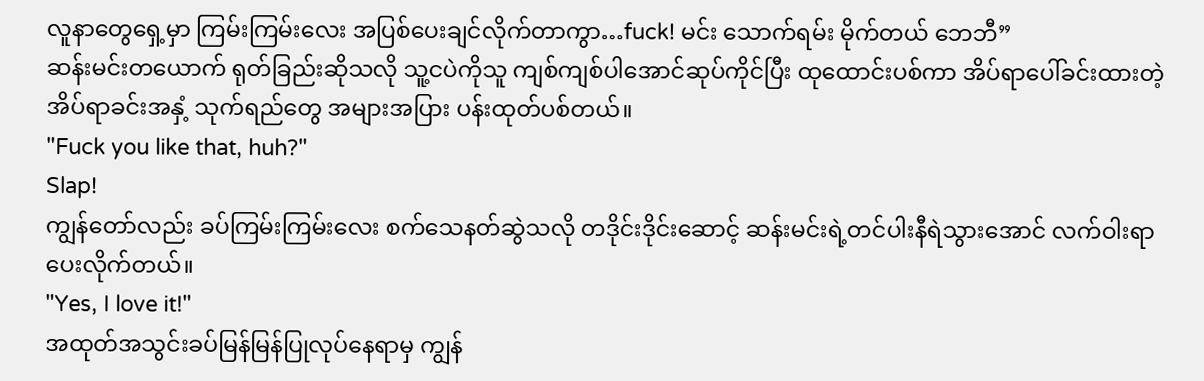လူနာတွေရှေ့မှာ ကြမ်းကြမ်းလေး အပြစ်ပေးချင်လိုက်တာကွာ…fuck! မင်း သောက်ရမ်း မိုက်တယ် ဘေဘီ”
ဆန်းမင်းတယောက် ရုတ်ခြည်းဆိုသလို သူ့ငပဲကိုသူ ကျစ်ကျစ်ပါအောင်ဆုပ်ကိုင်ပြီး ထုထောင်းပစ်ကာ အိပ်ရာပေါ်ခင်းထားတဲ့ အိပ်ရာခင်းအနှံ့ သုက်ရည်တွေ အများအပြား ပန်းထုတ်ပစ်တယ်။
"Fuck you like that, huh?"
Slap!
ကျွန်တော်လည်း ခပ်ကြမ်းကြမ်းလေး စက်သေနတ်ဆွဲသလို တဒိုင်းဒိုင်းဆောင့် ဆန်းမင်းရဲ့တင်ပါးနီရဲသွားအောင် လက်ဝါးရာ ပေးလိုက်တယ်။
"Yes, I love it!"
အထုတ်အသွင်းခပ်မြန်မြန်ပြုလုပ်နေရာမှ ကျွန်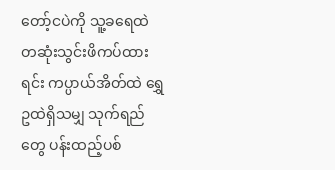တော့်ငပဲကို သူ့ခရေထဲ တဆုံးသွင်းဖိကပ်ထားရင်း ကပ္ပာယ်အိတ်ထဲ ရွှေဥထဲရှိသမျှ သုက်ရည်တွေ ပန်းထည့်ပစ်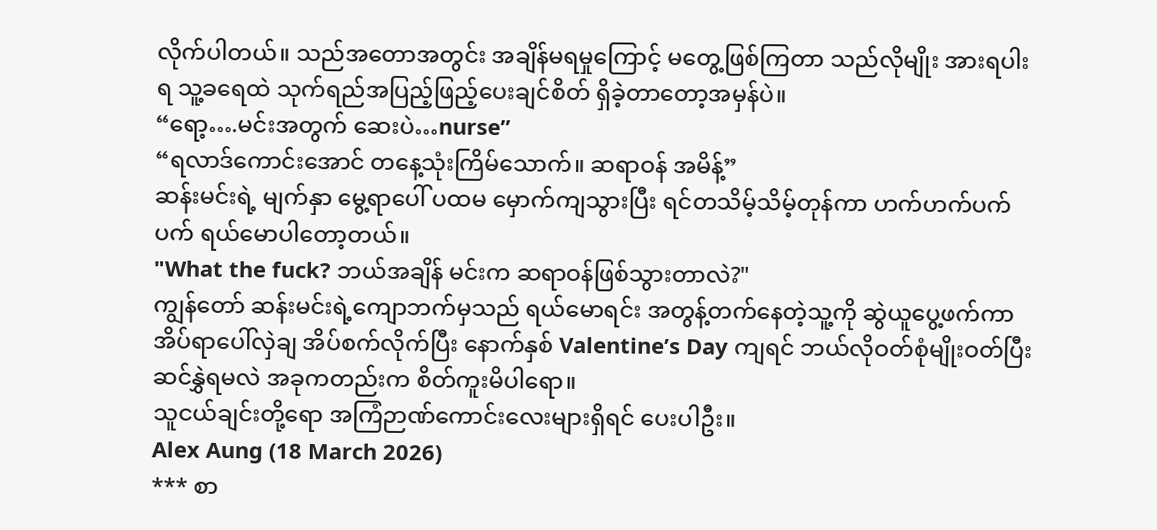လိုက်ပါတယ်။ သည်အတောအတွင်း အချိန်မရမှုကြောင့် မတွေ့ဖြစ်ကြတာ သည်လိုမျိုး အားရပါးရ သူ့ခရေထဲ သုက်ရည်အပြည့်ဖြည့်ပေးချင်စိတ် ရှိခဲ့တာတော့အမှန်ပဲ။
“ရော့….မင်းအတွက် ဆေးပဲ…nurse”
“ရလာဒ်ကောင်းအောင် တနေ့သုံးကြိမ်သောက်။ ဆရာဝန် အမိန့်”
ဆန်းမင်းရဲ့ မျက်နှာ မွေ့ရာပေါ် ပထမ မှောက်ကျသွားပြီး ရင်တသိမ့်သိမ့်တုန်ကာ ဟက်ဟက်ပက်ပက် ရယ်မောပါတော့တယ်။
"What the fuck? ဘယ်အချိန် မင်းက ဆရာဝန်ဖြစ်သွားတာလဲ?"
ကျွန်တော် ဆန်းမင်းရဲ့ကျောဘက်မှသည် ရယ်မောရင်း အတွန့်တက်နေတဲ့သူ့ကို ဆွဲယူပွေ့ဖက်ကာ အိပ်ရာပေါ်လှဲချ အိပ်စက်လိုက်ပြီး နောက်နှစ် Valentine’s Day ကျရင် ဘယ်လိုဝတ်စုံမျိုးဝတ်ပြီးဆင်နွှဲရမလဲ အခုကတည်းက စိတ်ကူးမိပါရော။
သူငယ်ချင်းတို့ရော အကြံဉာဏ်ကောင်းလေးများရှိရင် ပေးပါဦး။
Alex Aung (18 March 2026)
*** စာ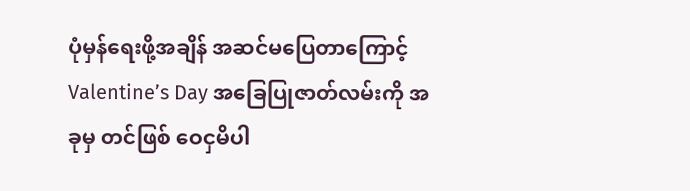ပုံမှန်ရေးဖို့အချိန် အဆင်မပြေတာကြောင့် Valentine’s Day အခြေပြုဇာတ်လမ်းကို အခုမှ တင်ဖြစ် ဝေငှမိပါ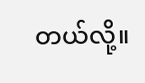တယ်လို့။